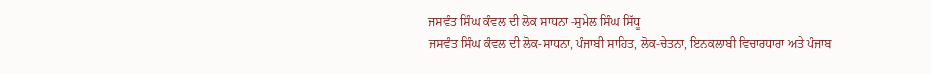ਜਸਵੰਤ ਸਿੰਘ ਕੰਵਲ ਦੀ ਲੋਕ ਸਾਧਨਾ -ਸੁਮੇਲ ਸਿੰਘ ਸਿੱਧੂ
ਜਸਵੰਤ ਸਿੰਘ ਕੰਵਲ ਦੀ ਲੋਕ-ਸਾਧਨਾ, ਪੰਜਾਬੀ ਸਾਹਿਤ, ਲੋਕ-ਚੇਤਨਾ, ਇਨਕਲਾਬੀ ਵਿਚਾਰਧਾਰਾ ਅਤੇ ਪੰਜਾਬ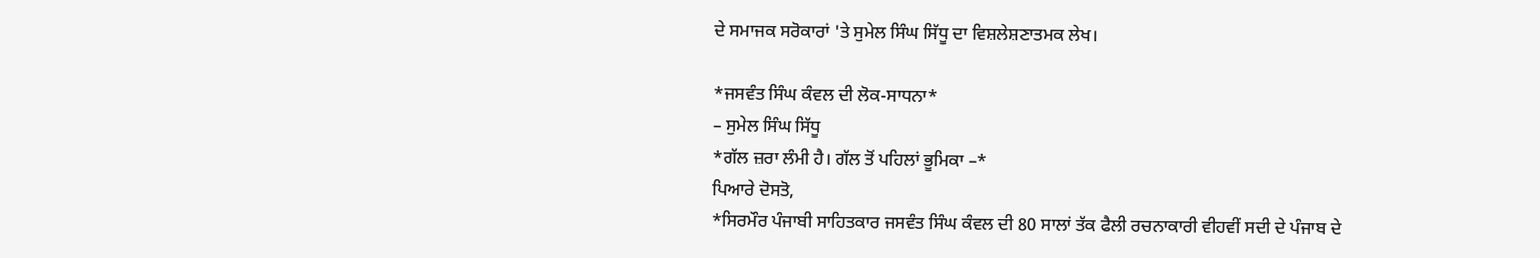ਦੇ ਸਮਾਜਕ ਸਰੋਕਾਰਾਂ 'ਤੇ ਸੁਮੇਲ ਸਿੰਘ ਸਿੱਧੂ ਦਾ ਵਿਸ਼ਲੇਸ਼ਣਾਤਮਕ ਲੇਖ।

*ਜਸਵੰਤ ਸਿੰਘ ਕੰਵਲ ਦੀ ਲੋਕ-ਸਾਧਨਾ*
– ਸੁਮੇਲ ਸਿੰਘ ਸਿੱਧੂ
*ਗੱਲ ਜ਼ਰਾ ਲੰਮੀ ਹੈ। ਗੱਲ ਤੋਂ ਪਹਿਲਾਂ ਭੂਮਿਕਾ –*
ਪਿਆਰੇ ਦੋਸਤੋ,
*ਸਿਰਮੌਰ ਪੰਜਾਬੀ ਸਾਹਿਤਕਾਰ ਜਸਵੰਤ ਸਿੰਘ ਕੰਵਲ ਦੀ 80 ਸਾਲਾਂ ਤੱਕ ਫੈਲੀ ਰਚਨਾਕਾਰੀ ਵੀਹਵੀਂ ਸਦੀ ਦੇ ਪੰਜਾਬ ਦੇ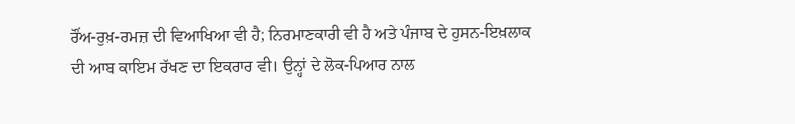ਰੌਂਅ-ਰੁਖ਼-ਰਮਜ਼ ਦੀ ਵਿਆਖਿਆ ਵੀ ਹੈ; ਨਿਰਮਾਣਕਾਰੀ ਵੀ ਹੈ ਅਤੇ ਪੰਜਾਬ ਦੇ ਹੁਸਨ-ਇਖ਼ਲਾਕ ਦੀ ਆਬ ਕਾਇਮ ਰੱਖਣ ਦਾ ਇਕਰਾਰ ਵੀ। ਉਨ੍ਹਾਂ ਦੇ ਲੋਕ-ਪਿਆਰ ਨਾਲ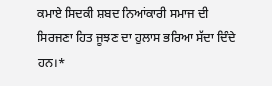ਕਮਾਏ ਸਿਦਕੀ ਸ਼ਬਦ ਨਿਆਂਕਾਰੀ ਸਮਾਜ ਦੀ ਸਿਰਜਣਾ ਹਿਤ ਜੂਝਣ ਦਾ ਹੁਲਾਸ ਭਰਿਆ ਸੱਦਾ ਦਿੰਦੇ ਹਨ।*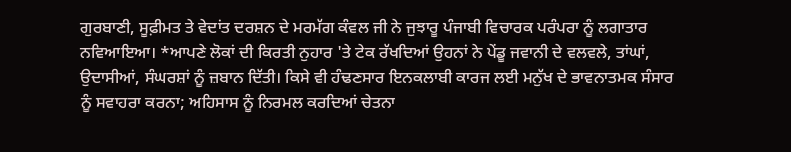ਗੁਰਬਾਣੀ, ਸੂਫ਼ੀਮਤ ਤੇ ਵੇਦਾਂਤ ਦਰਸ਼ਨ ਦੇ ਮਰਮੱਗ ਕੰਵਲ ਜੀ ਨੇ ਜੁਝਾਰੂ ਪੰਜਾਬੀ ਵਿਚਾਰਕ ਪਰੰਪਰਾ ਨੂੰ ਲਗਾਤਾਰ ਨਵਿਆਇਆ। *ਆਪਣੇ ਲੋਕਾਂ ਦੀ ਕਿਰਤੀ ਨੁਹਾਰ 'ਤੇ ਟੇਕ ਰੱਖਦਿਆਂ ਉਹਨਾਂ ਨੇ ਪੇਂਡੂ ਜਵਾਨੀ ਦੇ ਵਲਵਲੇ, ਤਾਂਘਾਂ, ਉਦਾਸੀਆਂ, ਸੰਘਰਸ਼ਾਂ ਨੂੰ ਜ਼ਬਾਨ ਦਿੱਤੀ। ਕਿਸੇ ਵੀ ਹੰਢਣਸਾਰ ਇਨਕਲਾਬੀ ਕਾਰਜ ਲਈ ਮਨੁੱਖ ਦੇ ਭਾਵਨਾਤਮਕ ਸੰਸਾਰ ਨੂੰ ਸਵਾਹਰਾ ਕਰਨਾ; ਅਹਿਸਾਸ ਨੂੰ ਨਿਰਮਲ ਕਰਦਿਆਂ ਚੇਤਨਾ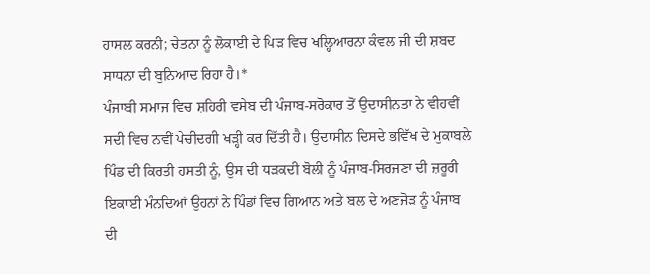ਹਾਸਲ ਕਰਨੀ; ਚੇਤਨਾ ਨੂੰ ਲੋਕਾਈ ਦੇ ਪਿੜ ਵਿਚ ਖਲ੍ਹਿਆਰਨਾ ਕੰਵਲ ਜੀ ਦੀ ਸ਼ਬਦ ਸਾਧਨਾ ਦੀ ਬੁਨਿਆਦ ਰਿਹਾ ਹੈ।*
ਪੰਜਾਬੀ ਸਮਾਜ ਵਿਚ ਸ਼ਹਿਰੀ ਵਸੇਬ ਦੀ ਪੰਜਾਬ-ਸਰੋਕਾਰ ਤੋਂ ਉਦਾਸੀਨਤਾ ਨੇ ਵੀਹਵੀਂ ਸਦੀ ਵਿਚ ਨਵੀਂ ਪੇਚੀਦਗੀ ਖੜ੍ਹੀ ਕਰ ਦਿੱਤੀ ਹੈ। ਉਦਾਸੀਨ ਦਿਸਦੇ ਭਵਿੱਖ ਦੇ ਮੁਕਾਬਲੇ ਪਿੰਡ ਦੀ ਕਿਰਤੀ ਹਸਤੀ ਨੂੰ, ਉਸ ਦੀ ਧੜਕਦੀ ਬੋਲੀ ਨੂੰ ਪੰਜਾਬ-ਸਿਰਜਣਾ ਦੀ ਜ਼ਰੂਰੀ ਇਕਾਈ ਮੰਨਦਿਆਂ ਉਹਨਾਂ ਨੇ ਪਿੰਡਾਂ ਵਿਚ ਗਿਆਨ ਅਤੇ ਬਲ ਦੇ ਅਣਜੋੜ ਨੂੰ ਪੰਜਾਬ ਦੀ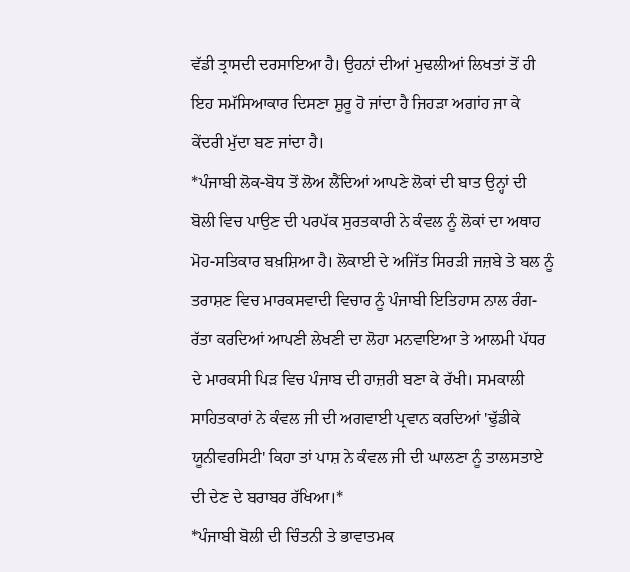ਵੱਡੀ ਤ੍ਰਾਸਦੀ ਦਰਸਾਇਆ ਹੈ। ਉਹਨਾਂ ਦੀਆਂ ਮੁਢਲੀਆਂ ਲਿਖਤਾਂ ਤੋਂ ਹੀ ਇਹ ਸਮੱਸਿਆਕਾਰ ਦਿਸਣਾ ਸ਼ੁਰੂ ਹੋ ਜਾਂਦਾ ਹੈ ਜਿਹੜਾ ਅਗਾਂਹ ਜਾ ਕੇ ਕੇਂਦਰੀ ਮੁੱਦਾ ਬਣ ਜਾਂਦਾ ਹੈ।
*ਪੰਜਾਬੀ ਲੋਕ-ਬੋਧ ਤੋਂ ਲੋਅ ਲੈਂਦਿਆਂ ਆਪਣੇ ਲੋਕਾਂ ਦੀ ਬਾਤ ਉਨ੍ਹਾਂ ਦੀ ਬੋਲੀ ਵਿਚ ਪਾਉਣ ਦੀ ਪਰਪੱਕ ਸੁਰਤਕਾਰੀ ਨੇ ਕੰਵਲ ਨੂੰ ਲੋਕਾਂ ਦਾ ਅਥਾਹ ਮੋਹ-ਸਤਿਕਾਰ ਬਖ਼ਸ਼ਿਆ ਹੈ। ਲੋਕਾਈ ਦੇ ਅਜਿੱਤ ਸਿਰੜੀ ਜਜ਼ਬੇ ਤੇ ਬਲ ਨੂੰ ਤਰਾਸ਼ਣ ਵਿਚ ਮਾਰਕਸਵਾਦੀ ਵਿਚਾਰ ਨੂੰ ਪੰਜਾਬੀ ਇਤਿਹਾਸ ਨਾਲ ਰੰਗ-ਰੱਤਾ ਕਰਦਿਆਂ ਆਪਣੀ ਲੇਖਣੀ ਦਾ ਲੋਹਾ ਮਨਵਾਇਆ ਤੇ ਆਲਮੀ ਪੱਧਰ ਦੇ ਮਾਰਕਸੀ ਪਿੜ ਵਿਚ ਪੰਜਾਬ ਦੀ ਹਾਜ਼ਰੀ ਬਣਾ ਕੇ ਰੱਖੀ। ਸਮਕਾਲੀ ਸਾਹਿਤਕਾਰਾਂ ਨੇ ਕੰਵਲ ਜੀ ਦੀ ਅਗਵਾਈ ਪ੍ਰਵਾਨ ਕਰਦਿਆਂ 'ਢੁੱਡੀਕੇ ਯੂਨੀਵਰਸਿਟੀ' ਕਿਹਾ ਤਾਂ ਪਾਸ਼ ਨੇ ਕੰਵਲ ਜੀ ਦੀ ਘਾਲਣਾ ਨੂੰ ਤਾਲਸਤਾਏ ਦੀ ਦੇਣ ਦੇ ਬਰਾਬਰ ਰੱਖਿਆ।*
*ਪੰਜਾਬੀ ਬੋਲੀ ਦੀ ਚਿੰਤਨੀ ਤੇ ਭਾਵਾਤਮਕ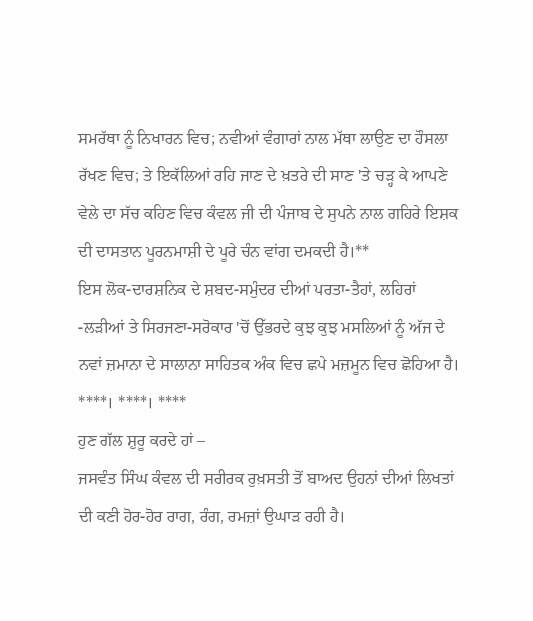ਸਮਰੱਥਾ ਨੂੰ ਨਿਖਾਰਨ ਵਿਚ; ਨਵੀਆਂ ਵੰਗਾਰਾਂ ਨਾਲ ਮੱਥਾ ਲਾਉਣ ਦਾ ਹੌਸਲਾ ਰੱਖਣ ਵਿਚ; ਤੇ ਇਕੱਲਿਆਂ ਰਹਿ ਜਾਣ ਦੇ ਖ਼ਤਰੇ ਦੀ ਸਾਣ 'ਤੇ ਚੜ੍ਹ ਕੇ ਆਪਣੇ ਵੇਲੇ ਦਾ ਸੱਚ ਕਹਿਣ ਵਿਚ ਕੰਵਲ ਜੀ ਦੀ ਪੰਜਾਬ ਦੇ ਸੁਪਨੇ ਨਾਲ ਗਹਿਰੇ ਇਸ਼ਕ ਦੀ ਦਾਸਤਾਨ ਪੂਰਨਮਾਸ਼ੀ ਦੇ ਪੂਰੇ ਚੰਨ ਵਾਂਗ ਦਮਕਦੀ ਹੈ।**
ਇਸ ਲੋਕ-ਦਾਰਸ਼ਨਿਕ ਦੇ ਸ਼ਬਦ-ਸਮੁੰਦਰ ਦੀਆਂ ਪਰਤਾ-ਤੈਹਾਂ, ਲਹਿਰਾਂ -ਲੜੀਆਂ ਤੇ ਸਿਰਜਣਾ-ਸਰੋਕਾਰ 'ਚੋਂ ਉੱਭਰਦੇ ਕੁਝ ਕੁਝ ਮਸਲਿਆਂ ਨੂੰ ਅੱਜ ਦੇ ਨਵਾਂ ਜ਼ਮਾਨਾ ਦੇ ਸਾਲਾਨਾ ਸਾਹਿਤਕ ਅੰਕ ਵਿਚ ਛਪੇ ਮਜ਼ਮੂਨ ਵਿਚ ਛੋਹਿਆ ਹੈ।
****। ****। ****
ਹੁਣ ਗੱਲ ਸ਼ੁਰੂ ਕਰਦੇ ਹਾਂ –
ਜਸਵੰਤ ਸਿੰਘ ਕੰਵਲ ਦੀ ਸਰੀਰਕ ਰੁਖ਼ਸਤੀ ਤੋਂ ਬਾਅਦ ਉਹਨਾਂ ਦੀਆਂ ਲਿਖਤਾਂ ਦੀ ਕਣੀ ਹੋਰ-ਹੋਰ ਰਾਗ, ਰੰਗ, ਰਮਜ਼ਾਂ ਉਘਾੜ ਰਹੀ ਹੈ।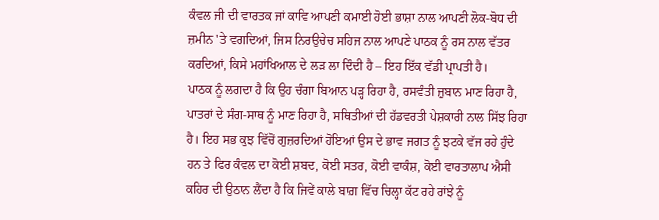ਕੰਵਲ ਜੀ ਦੀ ਵਾਰਤਕ ਜਾਂ ਕਾਵਿ ਆਪਣੀ ਕਮਾਈ ਹੋਈ ਭਾਸ਼ਾ ਨਾਲ ਆਪਣੀ ਲੋਕ-ਬੋਧ ਦੀ ਜ਼ਮੀਨ 'ਤੇ ਵਗਦਿਆਂ, ਜਿਸ ਨਿਰਉਚੇਚ ਸਹਿਜ ਨਾਲ ਆਪਣੇ ਪਾਠਕ ਨੂੰ ਰਸ ਨਾਲ ਵੱਤਰ ਕਰਦਿਆਂ, ਕਿਸੇ ਮਹਾਂਖਿਆਲ ਦੇ ਲੜ ਲਾ ਦਿੰਦੀ ਹੈ – ਇਹ ਇੱਕ ਵੱਡੀ ਪ੍ਰਾਪਤੀ ਹੈ।
ਪਾਠਕ ਨੂੰ ਲਗਦਾ ਹੈ ਕਿ ਉਹ ਚੰਗਾ ਬਿਆਨ ਪੜ੍ਹ ਰਿਹਾ ਹੈ, ਰਸਵੰਤੀ ਜ਼ੁਬਾਨ ਮਾਣ ਰਿਹਾ ਹੈ, ਪਾਤਰਾਂ ਦੇ ਸੰਗ-ਸਾਥ ਨੂੰ ਮਾਣ ਰਿਹਾ ਹੈ, ਸਥਿਤੀਆਂ ਦੀ ਹੱਡਵਰਤੀ ਪੇਸ਼ਕਾਰੀ ਨਾਲ ਸਿੱਝ ਰਿਹਾ ਹੈ। ਇਹ ਸਭ ਕੁਝ ਵਿੱਚੋਂ ਗੁਜ਼ਰਦਿਆਂ ਹੋਇਆਂ ਉਸ ਦੇ ਭਾਵ ਜਗਤ ਨੂੰ ਝਟਕੇ ਵੱਜ ਰਹੇ ਹੁੰਦੇ ਹਨ ਤੇ ਫਿਰ ਕੰਵਲ ਦਾ ਕੋਈ ਸ਼ਬਦ, ਕੋਈ ਸਤਰ, ਕੋਈ ਵਾਕੰਸ਼, ਕੋਈ ਵਾਰਤਾਲਾਪ ਐਸੀ ਕਹਿਰ ਦੀ ਉਠਾਨ ਲੈਂਦਾ ਹੈ ਕਿ ਜਿਵੇਂ ਕਾਲੇ ਬਾਗ਼ ਵਿੱਚ ਚਿਲ੍ਹਾ ਕੱਟ ਰਹੇ ਰਾਂਝੇ ਨੂੰ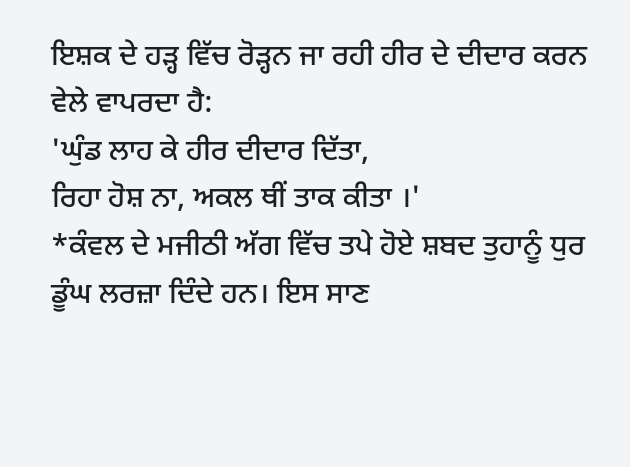ਇਸ਼ਕ ਦੇ ਹੜ੍ਹ ਵਿੱਚ ਰੋੜ੍ਹਨ ਜਾ ਰਹੀ ਹੀਰ ਦੇ ਦੀਦਾਰ ਕਰਨ ਵੇਲੇ ਵਾਪਰਦਾ ਹੈ:
'ਘੁੰਡ ਲਾਹ ਕੇ ਹੀਰ ਦੀਦਾਰ ਦਿੱਤਾ,
ਰਿਹਾ ਹੋਸ਼ ਨਾ, ਅਕਲ ਥੀਂ ਤਾਕ ਕੀਤਾ ।'
*ਕੰਵਲ ਦੇ ਮਜੀਠੀ ਅੱਗ ਵਿੱਚ ਤਪੇ ਹੋਏ ਸ਼ਬਦ ਤੁਹਾਨੂੰ ਧੁਰ ਡੂੰਘ ਲਰਜ਼ਾ ਦਿੰਦੇ ਹਨ। ਇਸ ਸਾਣ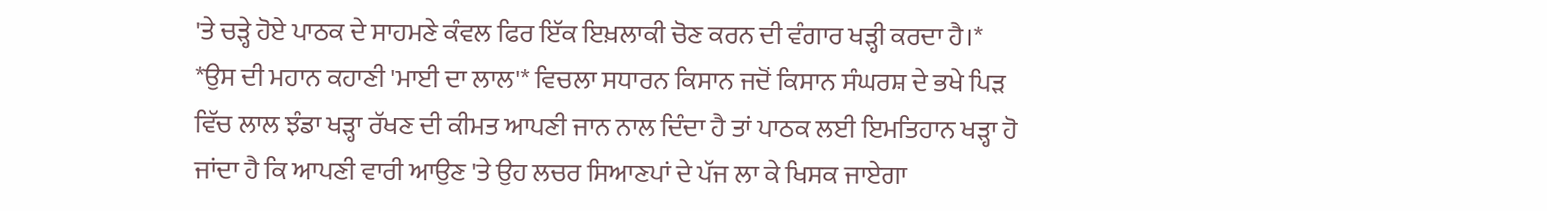'ਤੇ ਚੜ੍ਹੇ ਹੋਏ ਪਾਠਕ ਦੇ ਸਾਹਮਣੇ ਕੰਵਲ ਫਿਰ ਇੱਕ ਇਖ਼ਲਾਕੀ ਚੋਣ ਕਰਨ ਦੀ ਵੰਗਾਰ ਖੜ੍ਹੀ ਕਰਦਾ ਹੈ।*
*ਉਸ ਦੀ ਮਹਾਨ ਕਹਾਣੀ 'ਮਾਈ ਦਾ ਲਾਲ'* ਵਿਚਲਾ ਸਧਾਰਨ ਕਿਸਾਨ ਜਦੋਂ ਕਿਸਾਨ ਸੰਘਰਸ਼ ਦੇ ਭਖੇ ਪਿੜ ਵਿੱਚ ਲਾਲ ਝੰਡਾ ਖੜ੍ਹਾ ਰੱਖਣ ਦੀ ਕੀਮਤ ਆਪਣੀ ਜਾਨ ਨਾਲ ਦਿੰਦਾ ਹੈ ਤਾਂ ਪਾਠਕ ਲਈ ਇਮਤਿਹਾਨ ਖੜ੍ਹਾ ਹੋ ਜਾਂਦਾ ਹੈ ਕਿ ਆਪਣੀ ਵਾਰੀ ਆਉਣ 'ਤੇ ਉਹ ਲਚਰ ਸਿਆਣਪਾਂ ਦੇ ਪੱਜ ਲਾ ਕੇ ਖਿਸਕ ਜਾਏਗਾ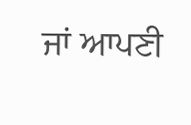ਜਾਂ ਆਪਣੀ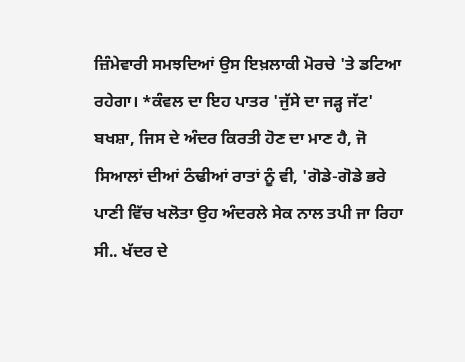ਜ਼ਿੰਮੇਵਾਰੀ ਸਮਝਦਿਆਂ ਉਸ ਇਖ਼ਲਾਕੀ ਮੋਰਚੇ 'ਤੇ ਡਟਿਆ ਰਹੇਗਾ। *ਕੰਵਲ ਦਾ ਇਹ ਪਾਤਰ 'ਜੁੱਸੇ ਦਾ ਜੜ੍ਹ ਜੱਟ' ਬਖਸ਼ਾ, ਜਿਸ ਦੇ ਅੰਦਰ ਕਿਰਤੀ ਹੋਣ ਦਾ ਮਾਣ ਹੈ, ਜੋ ਸਿਆਲਾਂ ਦੀਆਂ ਠੰਢੀਆਂ ਰਾਤਾਂ ਨੂੰ ਵੀ, 'ਗੋਡੇ-ਗੋਡੇ ਭਰੇ ਪਾਣੀ ਵਿੱਚ ਖਲੋਤਾ ਉਹ ਅੰਦਰਲੇ ਸੇਕ ਨਾਲ ਤਪੀ ਜਾ ਰਿਹਾ ਸੀ.. ਖੱਦਰ ਦੇ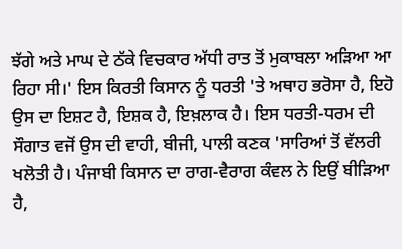ਝੱਗੇ ਅਤੇ ਮਾਘ ਦੇ ਠੱਕੇ ਵਿਚਕਾਰ ਅੱਧੀ ਰਾਤ ਤੋਂ ਮੁਕਾਬਲਾ ਅੜਿਆ ਆ ਰਿਹਾ ਸੀ।' ਇਸ ਕਿਰਤੀ ਕਿਸਾਨ ਨੂੰ ਧਰਤੀ 'ਤੇ ਅਥਾਹ ਭਰੋਸਾ ਹੈ, ਇਹੋ ਉਸ ਦਾ ਇਸ਼ਟ ਹੈ, ਇਸ਼ਕ ਹੈ, ਇਖ਼ਲਾਕ ਹੈ। ਇਸ ਧਰਤੀ-ਧਰਮ ਦੀ ਸੌਗਾਤ ਵਜੋਂ ਉਸ ਦੀ ਵਾਹੀ, ਬੀਜੀ, ਪਾਲੀ ਕਣਕ 'ਸਾਰਿਆਂ ਤੋਂ ਵੱਲਰੀ ਖਲੋਤੀ ਹੈ। ਪੰਜਾਬੀ ਕਿਸਾਨ ਦਾ ਰਾਗ-ਵੈਰਾਗ ਕੰਵਲ ਨੇ ਇਉਂ ਬੀੜਿਆ ਹੈ,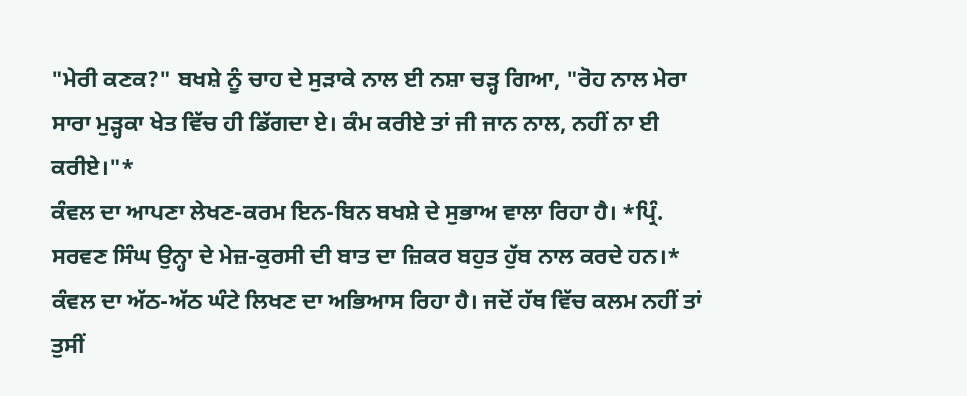"ਮੇਰੀ ਕਣਕ?" ਬਖਸ਼ੇ ਨੂੰ ਚਾਹ ਦੇ ਸੁੜਾਕੇ ਨਾਲ ਈ ਨਸ਼ਾ ਚੜ੍ਹ ਗਿਆ, "ਰੋਹ ਨਾਲ ਮੇਰਾ ਸਾਰਾ ਮੁੜ੍ਹਕਾ ਖੇਤ ਵਿੱਚ ਹੀ ਡਿੱਗਦਾ ਏ। ਕੰਮ ਕਰੀਏ ਤਾਂ ਜੀ ਜਾਨ ਨਾਲ, ਨਹੀਂ ਨਾ ਈ ਕਰੀਏ।"*
ਕੰਵਲ ਦਾ ਆਪਣਾ ਲੇਖਣ-ਕਰਮ ਇਨ-ਬਿਨ ਬਖਸ਼ੇ ਦੇ ਸੁਭਾਅ ਵਾਲਾ ਰਿਹਾ ਹੈ। *ਪ੍ਰਿੰ. ਸਰਵਣ ਸਿੰਘ ਉਨ੍ਹਾ ਦੇ ਮੇਜ਼-ਕੁਰਸੀ ਦੀ ਬਾਤ ਦਾ ਜ਼ਿਕਰ ਬਹੁਤ ਹੁੱਬ ਨਾਲ ਕਰਦੇ ਹਨ।* ਕੰਵਲ ਦਾ ਅੱਠ-ਅੱਠ ਘੰਟੇ ਲਿਖਣ ਦਾ ਅਭਿਆਸ ਰਿਹਾ ਹੈ। ਜਦੋਂ ਹੱਥ ਵਿੱਚ ਕਲਮ ਨਹੀਂ ਤਾਂ ਤੁਸੀਂ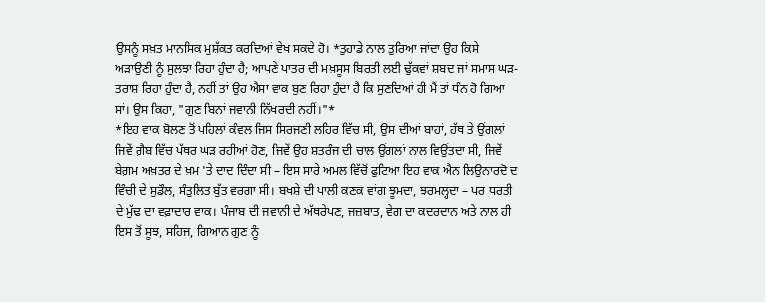ਉਸਨੂੰ ਸਖ਼ਤ ਮਾਨਸਿਕ ਮੁਸ਼ੱਕਤ ਕਰਦਿਆਂ ਵੇਖ ਸਕਦੇ ਹੋ। *ਤੁਹਾਡੇ ਨਾਲ ਤੁਰਿਆ ਜਾਂਦਾ ਉਹ ਕਿਸੇ ਅੜਾਉਣੀ ਨੂੰ ਸੁਲਝਾ ਰਿਹਾ ਹੁੰਦਾ ਹੈ; ਆਪਣੇ ਪਾਤਰ ਦੀ ਮਖ਼ਸੂਸ ਬਿਰਤੀ ਲਈ ਢੁੱਕਵਾਂ ਸ਼ਬਦ ਜਾਂ ਸਮਾਸ ਘੜ-ਤਰਾਸ਼ ਰਿਹਾ ਹੁੰਦਾ ਹੈ, ਨਹੀਂ ਤਾਂ ਉਹ ਐਸਾ ਵਾਕ ਬੁਣ ਰਿਹਾ ਹੁੰਦਾ ਹੈ ਕਿ ਸੁਣਦਿਆਂ ਹੀ ਮੈਂ ਤਾਂ ਧੰਨ ਹੋ ਗਿਆ ਸਾਂ। ਉਸ ਕਿਹਾ, "ਗੁਣ ਬਿਨਾਂ ਜਵਾਨੀ ਨਿੱਖਰਦੀ ਨਹੀਂ।"*
*ਇਹ ਵਾਕ ਬੋਲਣ ਤੋਂ ਪਹਿਲਾਂ ਕੰਵਲ ਜਿਸ ਸਿਰਜਣੀ ਲਹਿਰ ਵਿੱਚ ਸੀ, ਉਸ ਦੀਆਂ ਬਾਹਾਂ, ਹੱਥ ਤੇ ਉਂਗਲਾਂ ਜਿਵੇਂ ਗ਼ੈਬ ਵਿੱਚ ਪੱਥਰ ਘੜ ਰਹੀਆਂ ਹੋਣ, ਜਿਵੇਂ ਉਹ ਸ਼ਤਰੰਜ ਦੀ ਚਾਲ ਉਂਗਲਾਂ ਨਾਲ ਵਿਉਂਤਦਾ ਸੀ, ਜਿਵੇਂ ਬੇਗ਼ਮ ਅਖ਼ਤਰ ਦੇ ਖ਼ਮ 'ਤੇ ਦਾਦ ਦਿੰਦਾ ਸੀ – ਇਸ ਸਾਰੇ ਅਮਲ ਵਿੱਚੋਂ ਫੁਟਿਆ ਇਹ ਵਾਕ ਐਨ ਲਿਉਨਾਰਦੋ ਦ ਵਿੰਚੀ ਦੇ ਸੁਡੌਲ, ਸੰਤੁਲਿਤ ਬੁੱਤ ਵਰਗਾ ਸੀ। ਬਖਸ਼ੇ ਦੀ ਪਾਲੀ ਕਣਕ ਵਾਂਗ ਝੂਮਦਾ, ਝਰਮਲ੍ਹਦਾ – ਪਰ ਧਰਤੀ ਦੇ ਮੁੱਢ ਦਾ ਵਫ਼ਾਦਾਰ ਵਾਕ। ਪੰਜਾਬ ਦੀ ਜਵਾਨੀ ਦੇ ਅੱਥਰੇਪਣ, ਜਜ਼ਬਾਤ, ਵੇਗ ਦਾ ਕਦਰਦਾਨ ਅਤੇ ਨਾਲ ਹੀ ਇਸ ਤੋਂ ਸੂਝ, ਸਹਿਜ, ਗਿਆਨ ਗੁਣ ਨੂੰ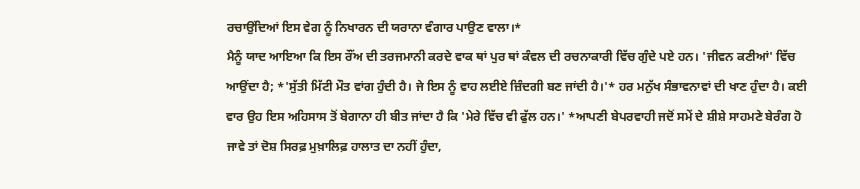ਰਚਾਉਂਦਿਆਂ ਇਸ ਵੇਗ ਨੂੰ ਨਿਖਾਰਨ ਦੀ ਯਰਾਨਾ ਵੰਗਾਰ ਪਾਉਣ ਵਾਲਾ।*
ਮੈਨੂੰ ਯਾਦ ਆਇਆ ਕਿ ਇਸ ਰੌਂਅ ਦੀ ਤਰਜਮਾਨੀ ਕਰਦੇ ਵਾਕ ਥਾਂ ਪੁਰ ਥਾਂ ਕੰਵਲ ਦੀ ਰਚਨਾਕਾਰੀ ਵਿੱਚ ਗੁੰਦੇ ਪਏ ਹਨ। 'ਜੀਵਨ ਕਣੀਆਂ' ਵਿੱਚ ਆਉਂਦਾ ਹੈ; *'ਸੁੱਤੀ ਮਿੱਟੀ ਮੌਤ ਵਾਂਗ ਹੁੰਦੀ ਹੈ। ਜੇ ਇਸ ਨੂੰ ਵਾਹ ਲਈਏ ਜ਼ਿੰਦਗੀ ਬਣ ਜਾਂਦੀ ਹੈ।'* ਹਰ ਮਨੁੱਖ ਸੰਭਾਵਨਾਵਾਂ ਦੀ ਖਾਣ ਹੁੰਦਾ ਹੈ। ਕਈ ਵਾਰ ਉਹ ਇਸ ਅਹਿਸਾਸ ਤੋਂ ਬੇਗਾਨਾ ਹੀ ਬੀਤ ਜਾਂਦਾ ਹੈ ਕਿ 'ਮੇਰੇ ਵਿੱਚ ਵੀ ਫੁੱਲ ਹਨ।' *ਆਪਣੀ ਬੇਪਰਵਾਹੀ ਜਦੋਂ ਸਮੇਂ ਦੇ ਸ਼ੀਸ਼ੇ ਸਾਹਮਣੇ ਬੇਰੰਗ ਹੋ ਜਾਵੇ ਤਾਂ ਦੋਸ਼ ਸਿਰਫ਼ ਮੁਖ਼ਾਲਿਫ਼ ਹਾਲਾਤ ਦਾ ਨਹੀਂ ਹੁੰਦਾ,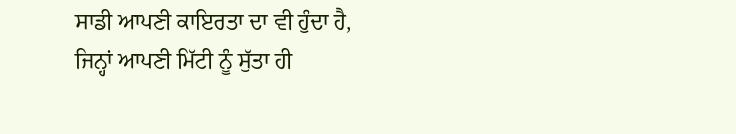ਸਾਡੀ ਆਪਣੀ ਕਾਇਰਤਾ ਦਾ ਵੀ ਹੁੰਦਾ ਹੈ, ਜਿਨ੍ਹਾਂ ਆਪਣੀ ਮਿੱਟੀ ਨੂੰ ਸੁੱਤਾ ਹੀ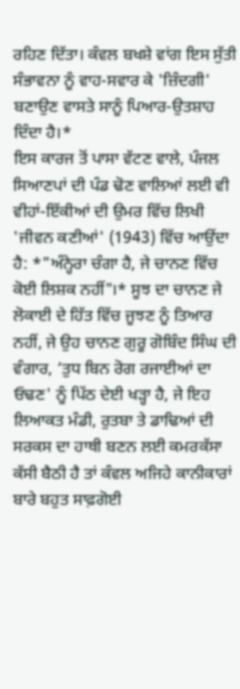ਰਹਿਣ ਦਿੱਤਾ। ਕੰਵਲ ਬਖਸ਼ੇ ਵਾਂਗ ਇਸ ਸੁੱਤੀ ਸੰਭਾਵਨਾ ਨੂੰ ਵਾਹ-ਸਵਾਰ ਕੇ 'ਜ਼ਿੰਦਗੀ' ਬਣਾਉਣ ਵਾਸਤੇ ਸਾਨੂੰ ਪਿਆਰ-ਉਤਸ਼ਾਹ ਦਿੰਦਾ ਹੈ।*
ਇਸ ਕਾਰਜ ਤੋਂ ਪਾਸਾ ਵੱਟਣ ਵਾਲੇ, ਪੰਜਲ ਸਿਆਣਪਾਂ ਦੀ ਪੰਡ ਢੋਣ ਵਾਲਿਆਂ ਲਈ ਵੀ ਵੀਹਾਂ-ਇੱਕੀਆਂ ਦੀ ਉਮਰ ਵਿੱਚ ਲਿਖੀ 'ਜੀਵਨ ਕਣੀਆਂ' (1943) ਵਿੱਚ ਆਉਂਦਾ ਹੈ: *"ਅੰਨ੍ਹੇਰਾ ਚੰਗਾ ਹੈ, ਜੇ ਚਾਨਣ ਵਿੱਚ ਕੋਈ ਲਿਸ਼ਕ ਨਹੀਂ"।* ਸੂਝ ਦਾ ਚਾਨਣ ਜੇ ਲੋਕਾਈ ਦੇ ਹਿੱਤ ਵਿੱਚ ਜੂਝਣ ਨੂੰ ਤਿਆਰ ਨਹੀਂ, ਜੇ ਉਹ ਚਾਨਣ ਗੁਰੂ ਗੋਬਿੰਦ ਸਿੰਘ ਦੀ ਵੰਗਾਰ, ‘ਤੁਧ ਬਿਨ ਰੋਗ ਰਜਾਈਆਂ ਦਾ ਓਢਣ' ਨੂੰ ਪਿੱਠ ਦੇਈ ਖੜ੍ਹਾ ਹੈ, ਜੇ ਇਹ ਲਿਆਕਤ ਮੰਡੀ, ਰੁਤਬਾ ਤੇ ਡਾਢਿਆਂ ਦੀ ਸਰਕਸ ਦਾ ਹਾਥੀ ਬਣਨ ਲਈ ਕਮਰਕੱਸਾ ਕੱਸੀ ਬੈਠੀ ਹੈ ਤਾਂ ਕੰਵਲ ਅਜਿਹੇ ਕਾਨੀਕਾਰਾਂ ਬਾਰੇ ਬਹੁਤ ਸਾਫ਼ਗੋਈ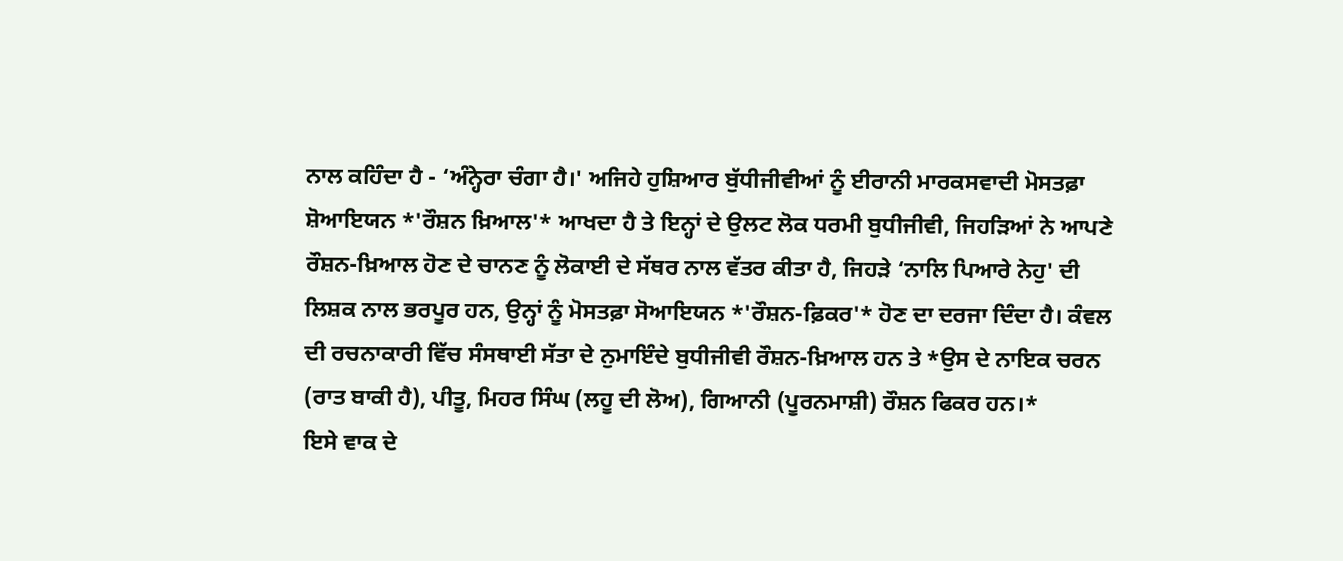ਨਾਲ ਕਹਿੰਦਾ ਹੈ - ‘ਅੰਨ੍ਹੇਰਾ ਚੰਗਾ ਹੈ।' ਅਜਿਹੇ ਹੁਸ਼ਿਆਰ ਬੁੱਧੀਜੀਵੀਆਂ ਨੂੰ ਈਰਾਨੀ ਮਾਰਕਸਵਾਦੀ ਮੋਸਤਫ਼ਾ ਸ਼ੋਆਇਯਨ *'ਰੌਸ਼ਨ ਖ਼ਿਆਲ'* ਆਖਦਾ ਹੈ ਤੇ ਇਨ੍ਹਾਂ ਦੇ ਉਲਟ ਲੋਕ ਧਰਮੀ ਬੁਧੀਜੀਵੀ, ਜਿਹੜਿਆਂ ਨੇ ਆਪਣੇ ਰੌਸ਼ਨ-ਖ਼ਿਆਲ ਹੋਣ ਦੇ ਚਾਨਣ ਨੂੰ ਲੋਕਾਈ ਦੇ ਸੱਥਰ ਨਾਲ ਵੱਤਰ ਕੀਤਾ ਹੈ, ਜਿਹੜੇ ‘ਨਾਲਿ ਪਿਆਰੇ ਨੇਹੁ' ਦੀ ਲਿਸ਼ਕ ਨਾਲ ਭਰਪੂਰ ਹਨ, ਉਨ੍ਹਾਂ ਨੂੰ ਮੋਸਤਫ਼ਾ ਸੋਆਇਯਨ *'ਰੌਸ਼ਨ-ਫ਼ਿਕਰ'* ਹੋਣ ਦਾ ਦਰਜਾ ਦਿੰਦਾ ਹੈ। ਕੰਵਲ ਦੀ ਰਚਨਾਕਾਰੀ ਵਿੱਚ ਸੰਸਥਾਈ ਸੱਤਾ ਦੇ ਨੁਮਾਇੰਦੇ ਬੁਧੀਜੀਵੀ ਰੌਸ਼ਨ-ਖ਼ਿਆਲ ਹਨ ਤੇ *ਉਸ ਦੇ ਨਾਇਕ ਚਰਨ (ਰਾਤ ਬਾਕੀ ਹੈ), ਪੀਤੂ, ਮਿਹਰ ਸਿੰਘ (ਲਹੂ ਦੀ ਲੋਅ), ਗਿਆਨੀ (ਪੂਰਨਮਾਸ਼ੀ) ਰੌਸ਼ਨ ਫਿਕਰ ਹਨ।*
ਇਸੇ ਵਾਕ ਦੇ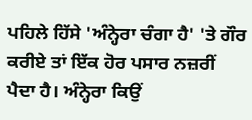ਪਹਿਲੇ ਹਿੱਸੇ 'ਅੰਨ੍ਹੇਰਾ ਚੰਗਾ ਹੈ' 'ਤੇ ਗੌਰ ਕਰੀਏ ਤਾਂ ਇੱਕ ਹੋਰ ਪਸਾਰ ਨਜ਼ਰੀਂ ਪੈਦਾ ਹੈ। ਅੰਨ੍ਹੇਰਾ ਕਿਉਂ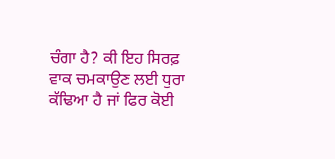ਚੰਗਾ ਹੈ? ਕੀ ਇਹ ਸਿਰਫ਼ ਵਾਕ ਚਮਕਾਉਣ ਲਈ ਧੁਰਾ ਕੱਢਿਆ ਹੈ ਜਾਂ ਫਿਰ ਕੋਈ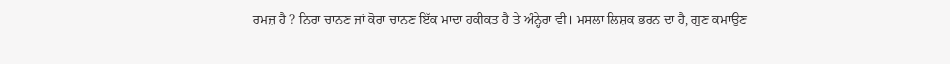ਰਮਜ਼ ਹੈ ? ਨਿਰਾ ਚਾਨਣ ਜਾਂ ਕੋਰਾ ਚਾਨਣ ਇੱਕ ਮਾਦਾ ਹਕੀਕਤ ਹੈ ਤੇ ਅੰਨ੍ਹੇਰਾ ਵੀ। ਮਸਲਾ ਲਿਸ਼ਕ ਭਰਨ ਦਾ ਹੈ, ਗੁਣ ਕਮਾਉਣ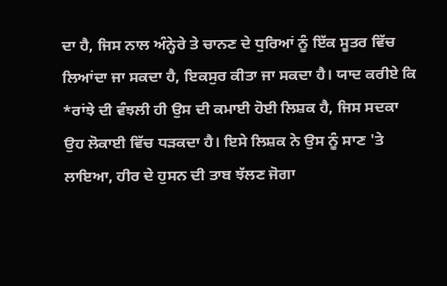ਦਾ ਹੈ, ਜਿਸ ਨਾਲ ਅੰਨ੍ਹੇਰੇ ਤੇ ਚਾਨਣ ਦੇ ਧੁਰਿਆਂ ਨੂੰ ਇੱਕ ਸੂਤਰ ਵਿੱਚ ਲਿਆਂਦਾ ਜਾ ਸਕਦਾ ਹੈ, ਇਕਸੁਰ ਕੀਤਾ ਜਾ ਸਕਦਾ ਹੈ। ਯਾਦ ਕਰੀਏ ਕਿ *ਰਾਂਝੇ ਦੀ ਵੰਝਲੀ ਹੀ ਉਸ ਦੀ ਕਮਾਈ ਹੋਈ ਲਿਸ਼ਕ ਹੈ, ਜਿਸ ਸਦਕਾ ਉਹ ਲੋਕਾਈ ਵਿੱਚ ਧੜਕਦਾ ਹੈ। ਇਸੇ ਲਿਸ਼ਕ ਨੇ ਉਸ ਨੂੰ ਸਾਣ 'ਤੇ ਲਾਇਆ, ਹੀਰ ਦੇ ਹੁਸਨ ਦੀ ਤਾਬ ਝੱਲਣ ਜੋਗਾ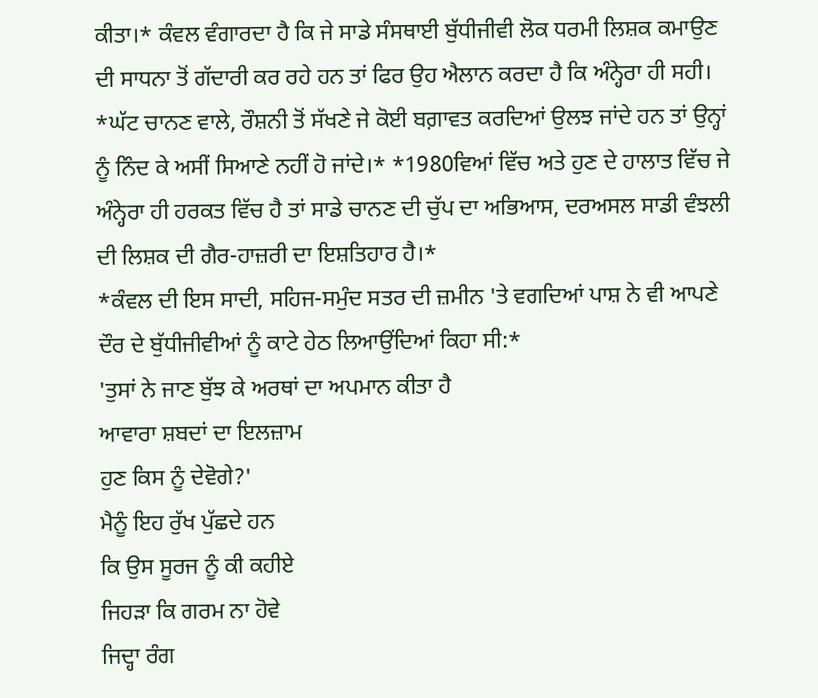ਕੀਤਾ।* ਕੰਵਲ ਵੰਗਾਰਦਾ ਹੈ ਕਿ ਜੇ ਸਾਡੇ ਸੰਸਥਾਈ ਬੁੱਧੀਜੀਵੀ ਲੋਕ ਧਰਮੀ ਲਿਸ਼ਕ ਕਮਾਉਣ ਦੀ ਸਾਧਨਾ ਤੋਂ ਗੱਦਾਰੀ ਕਰ ਰਹੇ ਹਨ ਤਾਂ ਫਿਰ ਉਹ ਐਲਾਨ ਕਰਦਾ ਹੈ ਕਿ ਅੰਨ੍ਹੇਰਾ ਹੀ ਸਹੀ। *ਘੱਟ ਚਾਨਣ ਵਾਲੇ, ਰੌਸ਼ਨੀ ਤੋਂ ਸੱਖਣੇ ਜੇ ਕੋਈ ਬਗ਼ਾਵਤ ਕਰਦਿਆਂ ਉਲਝ ਜਾਂਦੇ ਹਨ ਤਾਂ ਉਨ੍ਹਾਂ ਨੂੰ ਨਿੰਦ ਕੇ ਅਸੀਂ ਸਿਆਣੇ ਨਹੀਂ ਹੋ ਜਾਂਦੇ।* *1980ਵਿਆਂ ਵਿੱਚ ਅਤੇ ਹੁਣ ਦੇ ਹਾਲਾਤ ਵਿੱਚ ਜੇ ਅੰਨ੍ਹੇਰਾ ਹੀ ਹਰਕਤ ਵਿੱਚ ਹੈ ਤਾਂ ਸਾਡੇ ਚਾਨਣ ਦੀ ਚੁੱਪ ਦਾ ਅਭਿਆਸ, ਦਰਅਸਲ ਸਾਡੀ ਵੰਝਲੀ ਦੀ ਲਿਸ਼ਕ ਦੀ ਗੈਰ-ਹਾਜ਼ਰੀ ਦਾ ਇਸ਼ਤਿਹਾਰ ਹੈ।*
*ਕੰਵਲ ਦੀ ਇਸ ਸਾਦੀ, ਸਹਿਜ-ਸਮੁੰਦ ਸਤਰ ਦੀ ਜ਼ਮੀਨ 'ਤੇ ਵਗਦਿਆਂ ਪਾਸ਼ ਨੇ ਵੀ ਆਪਣੇ ਦੌਰ ਦੇ ਬੁੱਧੀਜੀਵੀਆਂ ਨੂੰ ਕਾਟੇ ਹੇਠ ਲਿਆਉਂਦਿਆਂ ਕਿਹਾ ਸੀ:*
'ਤੁਸਾਂ ਨੇ ਜਾਣ ਬੁੱਝ ਕੇ ਅਰਥਾਂ ਦਾ ਅਪਮਾਨ ਕੀਤਾ ਹੈ
ਆਵਾਰਾ ਸ਼ਬਦਾਂ ਦਾ ਇਲਜ਼ਾਮ
ਹੁਣ ਕਿਸ ਨੂੰ ਦੇਵੋਗੇ?'
ਮੈਨੂੰ ਇਹ ਰੁੱਖ ਪੁੱਛਦੇ ਹਨ
ਕਿ ਉਸ ਸੂਰਜ ਨੂੰ ਕੀ ਕਹੀਏ
ਜਿਹੜਾ ਕਿ ਗਰਮ ਨਾ ਹੋਵੇ
ਜਿਦ੍ਹਾ ਰੰਗ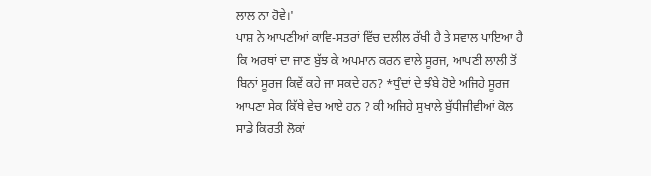ਲਾਲ ਨਾ ਹੋਵੇ।'
ਪਾਸ਼ ਨੇ ਆਪਣੀਆਂ ਕਾਵਿ-ਸਤਰਾਂ ਵਿੱਚ ਦਲੀਲ ਰੱਖੀ ਹੈ ਤੇ ਸਵਾਲ ਪਾਇਆ ਹੈ ਕਿ ਅਰਥਾਂ ਦਾ ਜਾਣ ਬੁੱਝ ਕੇ ਅਪਮਾਨ ਕਰਨ ਵਾਲੇ ਸੂਰਜ, ਆਪਣੀ ਲਾਲੀ ਤੋਂ ਬਿਨਾਂ ਸੂਰਜ ਕਿਵੇਂ ਕਹੇ ਜਾ ਸਕਦੇ ਹਨ? *ਧੁੰਦਾਂ ਦੇ ਝੰਬੇ ਹੋਏ ਅਜਿਹੇ ਸੂਰਜ ਆਪਣਾ ਸੇਕ ਕਿੱਥੇ ਵੇਚ ਆਏ ਹਨ ? ਕੀ ਅਜਿਹੇ ਸੁਖਾਲੇ ਬੁੱਧੀਜੀਵੀਆਂ ਕੋਲ ਸਾਡੇ ਕਿਰਤੀ ਲੋਕਾਂ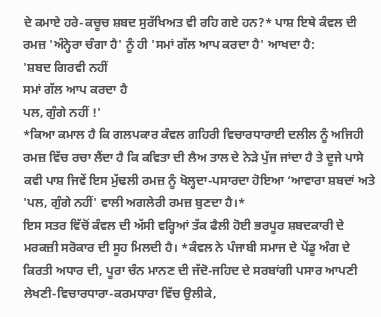ਦੇ ਕਮਾਏ ਹਰੇ-ਕਚੂਚ ਸ਼ਬਦ ਸੁਰੱਖਿਅਤ ਵੀ ਰਹਿ ਗਏ ਹਨ?* ਪਾਸ਼ ਇਥੇ ਕੰਵਲ ਦੀ ਰਮਜ਼ 'ਅੰਨ੍ਹੇਰਾ ਚੰਗਾ ਹੈ' ਨੂੰ ਹੀ 'ਸਮਾਂ ਗੱਲ ਆਪ ਕਰਦਾ ਹੈ' ਆਖਦਾ ਹੈ:
'ਸ਼ਬਦ ਗਿਰਵੀ ਨਹੀਂ
ਸਮਾਂ ਗੱਲ ਆਪ ਕਰਦਾ ਹੈ
ਪਲ, ਗੁੰਗੇ ਨਹੀਂ !'
*ਕਿਆ ਕਮਾਲ ਹੈ ਕਿ ਗਲਪਕਾਰ ਕੰਵਲ ਗਹਿਰੀ ਵਿਚਾਰਧਾਰਾਈ ਦਲੀਲ ਨੂੰ ਅਜਿਹੀ ਰਮਜ਼ ਵਿੱਚ ਰਚਾ ਲੈਂਦਾ ਹੈ ਕਿ ਕਵਿਤਾ ਦੀ ਲੈਅ ਤਾਲ ਦੇ ਨੇੜੇ ਪੁੱਜ ਜਾਂਦਾ ਹੈ ਤੇ ਦੂਜੇ ਪਾਸੇ ਕਵੀ ਪਾਸ਼ ਜਿਵੇਂ ਇਸ ਮੁੱਢਲੀ ਰਮਜ਼ ਨੂੰ ਖੋਲ੍ਹਦਾ-ਪਸਾਰਦਾ ਹੋਇਆ ‘ਆਵਾਰਾ ਸ਼ਬਦਾਂ ਅਤੇ 'ਪਲ, ਗੁੰਗੇ ਨਹੀਂ' ਵਾਲੀ ਅਗਲੇਰੀ ਰਮਜ਼ ਬੁਣਦਾ ਹੈ।*
ਇਸ ਸਤਰ ਵਿੱਚੋਂ ਕੰਵਲ ਦੀ ਅੱਸੀ ਵਰ੍ਹਿਆਂ ਤੱਕ ਫੈਲੀ ਹੋਈ ਭਰਪੂਰ ਸ਼ਬਦਕਾਰੀ ਦੇ ਮਰਕਜ਼ੀ ਸਰੋਕਾਰ ਦੀ ਸੂਹ ਮਿਲਦੀ ਹੈ। *ਕੰਵਲ ਨੇ ਪੰਜਾਬੀ ਸਮਾਜ ਦੇ ਪੇਂਡੂ ਅੰਗ ਦੇ ਕਿਰਤੀ ਅਧਾਰ ਦੀ, ਪੂਰਾ ਚੰਨ ਮਾਨਣ ਦੀ ਜੱਦੋ-ਜਹਿਦ ਦੇ ਸਰਬਾਂਗੀ ਪਸਾਰ ਆਪਣੀ ਲੇਖਣੀ-ਵਿਚਾਰਧਾਰਾ-ਕਰਮਧਾਰਾ ਵਿੱਚ ਉਲੀਕੇ,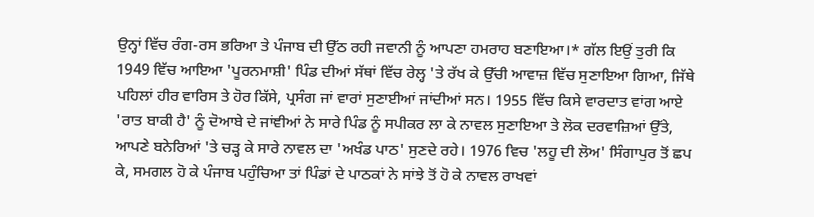ਉਨ੍ਹਾਂ ਵਿੱਚ ਰੰਗ-ਰਸ ਭਰਿਆ ਤੇ ਪੰਜਾਬ ਦੀ ਉੱਠ ਰਹੀ ਜਵਾਨੀ ਨੂੰ ਆਪਣਾ ਹਮਰਾਹ ਬਣਾਇਆ।* ਗੱਲ ਇਉਂ ਤੁਰੀ ਕਿ 1949 ਵਿੱਚ ਆਇਆ 'ਪੂਰਨਮਾਸ਼ੀ' ਪਿੰਡ ਦੀਆਂ ਸੱਥਾਂ ਵਿੱਚ ਰੇਲ੍ਹ 'ਤੇ ਰੱਖ ਕੇ ਉੱਚੀ ਆਵਾਜ਼ ਵਿੱਚ ਸੁਣਾਇਆ ਗਿਆ, ਜਿੱਥੇ ਪਹਿਲਾਂ ਹੀਰ ਵਾਰਿਸ ਤੇ ਹੋਰ ਕਿੱਸੇ, ਪ੍ਰਸੰਗ ਜਾਂ ਵਾਰਾਂ ਸੁਣਾਈਆਂ ਜਾਂਦੀਆਂ ਸਨ। 1955 ਵਿੱਚ ਕਿਸੇ ਵਾਰਦਾਤ ਵਾਂਗ ਆਏ 'ਰਾਤ ਬਾਕੀ ਹੈ' ਨੂੰ ਦੋਆਬੇ ਦੇ ਜਾਂਞੀਆਂ ਨੇ ਸਾਰੇ ਪਿੰਡ ਨੂੰ ਸਪੀਕਰ ਲਾ ਕੇ ਨਾਵਲ ਸੁਣਾਇਆ ਤੇ ਲੋਕ ਦਰਵਾਜ਼ਿਆਂ ਉੱਤੇ, ਆਪਣੇ ਬਨੇਰਿਆਂ 'ਤੇ ਚੜ੍ਹ ਕੇ ਸਾਰੇ ਨਾਵਲ ਦਾ 'ਅਖੰਡ ਪਾਠ' ਸੁਣਦੇ ਰਹੇ। 1976 ਵਿਚ 'ਲਹੂ ਦੀ ਲੋਅ' ਸਿੰਗਾਪੁਰ ਤੋਂ ਛਪ ਕੇ, ਸਮਗਲ ਹੋ ਕੇ ਪੰਜਾਬ ਪਹੁੰਚਿਆ ਤਾਂ ਪਿੰਡਾਂ ਦੇ ਪਾਠਕਾਂ ਨੇ ਸਾਂਝੇ ਤੋਂ ਹੋ ਕੇ ਨਾਵਲ ਰਾਖਵਾਂ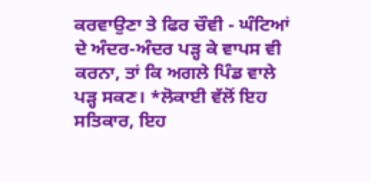ਕਰਵਾਉਣਾ ਤੇ ਫਿਰ ਚੌਵੀ - ਘੰਟਿਆਂ ਦੇ ਅੰਦਰ-ਅੰਦਰ ਪੜ੍ਹ ਕੇ ਵਾਪਸ ਵੀ ਕਰਨਾ, ਤਾਂ ਕਿ ਅਗਲੇ ਪਿੰਡ ਵਾਲੇ ਪੜ੍ਹ ਸਕਣ। *ਲੋਕਾਈ ਵੱਲੋਂ ਇਹ ਸਤਿਕਾਰ, ਇਹ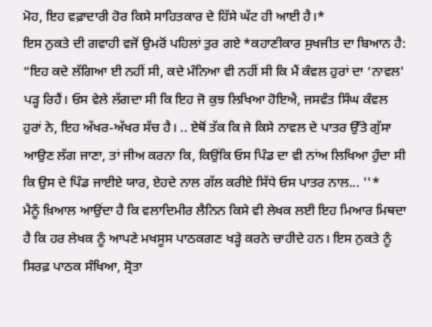ਮੋਹ, ਇਹ ਵਫ਼ਾਦਾਰੀ ਹੋਰ ਕਿਸੇ ਸਾਹਿਤਕਾਰ ਦੇ ਹਿੱਸੇ ਘੱਟ ਹੀ ਆਈ ਹੈ।*
ਇਸ ਨੁਕਤੇ ਦੀ ਗਵਾਹੀ ਵਜੋਂ ਉਮਰੋਂ ਪਹਿਲਾਂ ਤੁਰ ਗਏ *ਕਹਾਣੀਕਾਰ ਸੁਖਜੀਤ ਦਾ ਬਿਆਨ ਹੈ: “ਇਹ ਕਦੇ ਲੱਗਿਆ ਈ ਨਹੀਂ ਸੀ, ਕਦੇ ਮੰਨਿਆ ਵੀ ਨਹੀਂ ਸੀ ਕਿ ਮੈਂ ਕੰਵਲ ਹੁਰਾਂ ਦਾ ‘ਨਾਵਲ' ਪੜ੍ਹ ਰਿਹੈਂ। ਓਸ ਵੇਲੇ ਲੱਗਦਾ ਸੀ ਕਿ ਇਹ ਜੋ ਕੁਝ ਲਿਖਿਆ ਹੋਇਐ, ਜਸਵੰਤ ਸਿੰਘ ਕੰਵਲ ਹੁਰਾਂ ਨੇ, ਇਹ ਅੱਖਰ-ਅੱਖਰ ਸੱਚ ਹੈ। .. ਏਥੋਂ ਤੱਕ ਕਿ ਜੇ ਕਿਸੇ ਨਾਵਲ ਦੇ ਪਾਤਰ ਉੱਤੇ ਗੁੱਸਾ ਆਉਣ ਲੱਗ ਜਾਣਾ, ਤਾਂ ਜੀਅ ਕਰਨਾ ਕਿ, ਕਿਉਂਕਿ ਓਸ ਪਿੰਡ ਦਾ ਵੀ ਨਾਂਅ ਲਿਖਿਆ ਹੁੰਦਾ ਸੀ ਕਿ ਉਸ ਦੇ ਪਿੰਡ ਜਾਈਏ ਯਾਰ, ਏਹਦੇ ਨਾਲ ਗੱਲ ਕਰੀਏ ਸਿੱਧੇ ਓਸ ਪਾਤਰ ਨਾਲ... ''*
ਮੈਨੂੰ ਖ਼ਿਆਲ ਆਉਂਦਾ ਹੈ ਕਿ ਵਲਾਦਿਮੀਰ ਲੈਨਿਨ ਕਿਸੇ ਵੀ ਲੇਖਕ ਲਈ ਇਹ ਮਿਆਰ ਮਿਥਦਾ ਹੈ ਕਿ ਹਰ ਲੇਖਕ ਨੂੰ ਆਪਣੇ ਮਖਸੂਸ ਪਾਠਕਗਣ ਖੜ੍ਹੇ ਕਰਨੇ ਚਾਹੀਦੇ ਹਨ। ਇਸ ਨੁਕਤੇ ਨੂੰ ਸਿਰਫ਼ ਪਾਠਕ ਸੰਖਿਆ, ਸ੍ਰੋਤਾ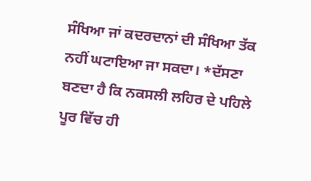ਸੰਖਿਆ ਜਾਂ ਕਦਰਦਾਨਾਂ ਦੀ ਸੰਖਿਆ ਤੱਕ ਨਹੀਂ ਘਟਾਇਆ ਜਾ ਸਕਦਾ। *ਦੱਸਣਾ ਬਣਦਾ ਹੈ ਕਿ ਨਕਸਲੀ ਲਹਿਰ ਦੇ ਪਹਿਲੇ ਪੂਰ ਵਿੱਚ ਹੀ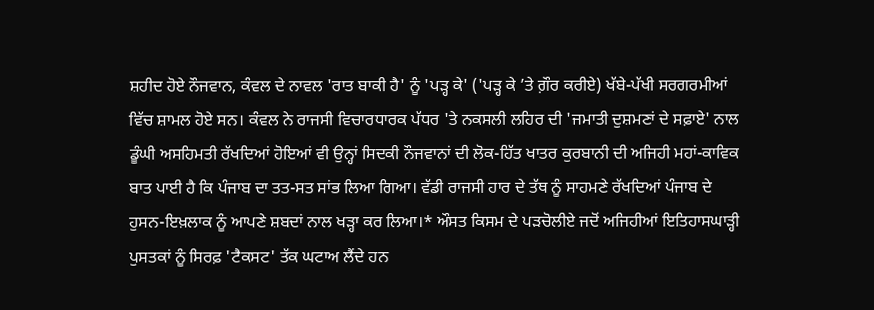ਸ਼ਹੀਦ ਹੋਏ ਨੌਜਵਾਨ, ਕੰਵਲ ਦੇ ਨਾਵਲ 'ਰਾਤ ਬਾਕੀ ਹੈ' ਨੂੰ 'ਪੜ੍ਹ ਕੇ' ('ਪੜ੍ਹ ਕੇ ’ਤੇ ਗ਼ੌਰ ਕਰੀਏ) ਖੱਬੇ-ਪੱਖੀ ਸਰਗਰਮੀਆਂ ਵਿੱਚ ਸ਼ਾਮਲ ਹੋਏ ਸਨ। ਕੰਵਲ ਨੇ ਰਾਜਸੀ ਵਿਚਾਰਧਾਰਕ ਪੱਧਰ 'ਤੇ ਨਕਸਲੀ ਲਹਿਰ ਦੀ 'ਜਮਾਤੀ ਦੁਸ਼ਮਣਾਂ ਦੇ ਸਫ਼ਾਏ' ਨਾਲ ਡੂੰਘੀ ਅਸਹਿਮਤੀ ਰੱਖਦਿਆਂ ਹੋਇਆਂ ਵੀ ਉਨ੍ਹਾਂ ਸਿਦਕੀ ਨੌਜਵਾਨਾਂ ਦੀ ਲੋਕ-ਹਿੱਤ ਖਾਤਰ ਕੁਰਬਾਨੀ ਦੀ ਅਜਿਹੀ ਮਹਾਂ-ਕਾਵਿਕ ਬਾਤ ਪਾਈ ਹੈ ਕਿ ਪੰਜਾਬ ਦਾ ਤਤ-ਸਤ ਸਾਂਭ ਲਿਆ ਗਿਆ। ਵੱਡੀ ਰਾਜਸੀ ਹਾਰ ਦੇ ਤੱਥ ਨੂੰ ਸਾਹਮਣੇ ਰੱਖਦਿਆਂ ਪੰਜਾਬ ਦੇ ਹੁਸਨ-ਇਖ਼ਲਾਕ ਨੂੰ ਆਪਣੇ ਸ਼ਬਦਾਂ ਨਾਲ ਖੜ੍ਹਾ ਕਰ ਲਿਆ।* ਔਸਤ ਕਿਸਮ ਦੇ ਪੜਚੋਲੀਏ ਜਦੋਂ ਅਜਿਹੀਆਂ ਇਤਿਹਾਸਘਾੜ੍ਹੀ ਪੁਸਤਕਾਂ ਨੂੰ ਸਿਰਫ਼ 'ਟੈਕਸਟ' ਤੱਕ ਘਟਾਅ ਲੈਂਦੇ ਹਨ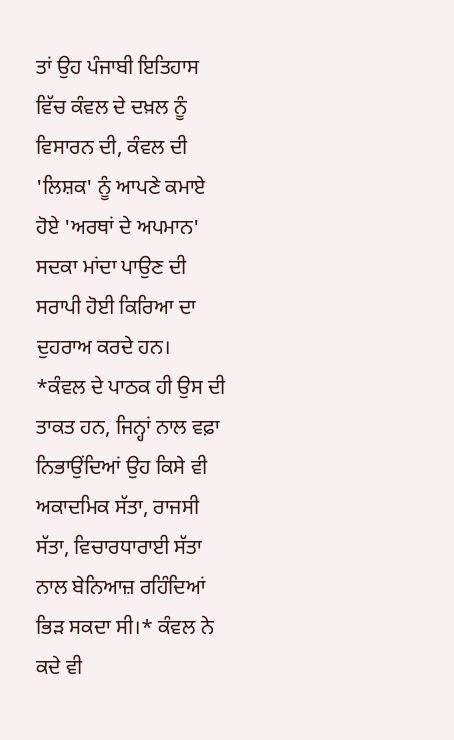ਤਾਂ ਉਹ ਪੰਜਾਬੀ ਇਤਿਹਾਸ ਵਿੱਚ ਕੰਵਲ ਦੇ ਦਖ਼ਲ ਨੂੰ ਵਿਸਾਰਨ ਦੀ, ਕੰਵਲ ਦੀ 'ਲਿਸ਼ਕ' ਨੂੰ ਆਪਣੇ ਕਮਾਏ ਹੋਏ 'ਅਰਥਾਂ ਦੇ ਅਪਮਾਨ' ਸਦਕਾ ਮਾਂਦਾ ਪਾਉਣ ਦੀ ਸਰਾਪੀ ਹੋਈ ਕਿਰਿਆ ਦਾ ਦੁਹਰਾਅ ਕਰਦੇ ਹਨ।
*ਕੰਵਲ ਦੇ ਪਾਠਕ ਹੀ ਉਸ ਦੀ ਤਾਕਤ ਹਨ, ਜਿਨ੍ਹਾਂ ਨਾਲ ਵਫ਼ਾ ਨਿਭਾਉਂਦਿਆਂ ਉਹ ਕਿਸੇ ਵੀ ਅਕਾਦਮਿਕ ਸੱਤਾ, ਰਾਜਸੀ ਸੱਤਾ, ਵਿਚਾਰਧਾਰਾਈ ਸੱਤਾ ਨਾਲ ਬੇਨਿਆਜ਼ ਰਹਿੰਦਿਆਂ ਭਿੜ ਸਕਦਾ ਸੀ।* ਕੰਵਲ ਨੇ ਕਦੇ ਵੀ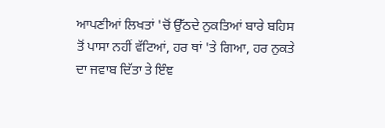ਆਪਣੀਆਂ ਲਿਖਤਾਂ 'ਚੋਂ ਉੱਠਦੇ ਨੁਕਤਿਆਂ ਬਾਰੇ ਬਹਿਸ ਤੋਂ ਪਾਸਾ ਨਹੀਂ ਵੱਟਿਆਂ, ਹਰ ਥਾਂ 'ਤੇ ਗਿਆ, ਹਰ ਨੁਕਤੇ ਦਾ ਜਵਾਬ ਦਿੱਤਾ ਤੇ ਇੰਞ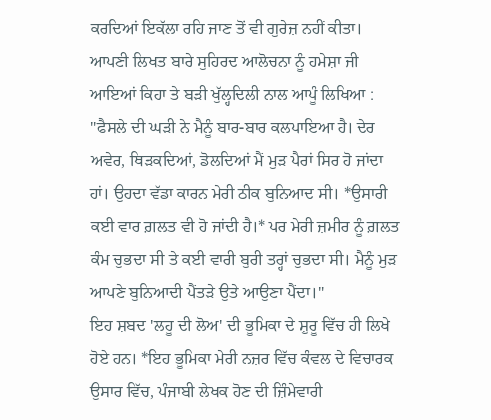ਕਰਦਿਆਂ ਇਕੱਲਾ ਰਹਿ ਜਾਣ ਤੋਂ ਵੀ ਗੁਰੇਜ਼ ਨਹੀਂ ਕੀਤਾ। ਆਪਣੀ ਲਿਖਤ ਬਾਰੇ ਸੁਹਿਰਦ ਆਲੋਚਨਾ ਨੂੰ ਹਮੇਸ਼ਾ ਜੀ ਆਇਆਂ ਕਿਹਾ ਤੇ ਬੜੀ ਖੁੱਲ੍ਹਦਿਲੀ ਨਾਲ ਆਪੂੰ ਲਿਖਿਆ : "ਫੈਸਲੇ ਦੀ ਘੜੀ ਨੇ ਮੈਨੂੰ ਬਾਰ-ਬਾਰ ਕਲਪਾਇਆ ਹੈ। ਦੇਰ ਅਵੇਰ, ਥਿੜਕਦਿਆਂ, ਡੋਲਦਿਆਂ ਮੈਂ ਮੁੜ ਪੈਰਾਂ ਸਿਰ ਹੋ ਜਾਂਦਾ ਹਾਂ। ਉਹਦਾ ਵੱਡਾ ਕਾਰਨ ਮੇਰੀ ਠੀਕ ਬੁਨਿਆਦ ਸੀ। *ਉਸਾਰੀ ਕਈ ਵਾਰ ਗ਼ਲਤ ਵੀ ਹੋ ਜਾਂਦੀ ਹੈ।* ਪਰ ਮੇਰੀ ਜ਼ਮੀਰ ਨੂੰ ਗ਼ਲਤ ਕੰਮ ਚੁਭਦਾ ਸੀ ਤੇ ਕਈ ਵਾਰੀ ਬੁਰੀ ਤਰ੍ਹਾਂ ਚੁਭਦਾ ਸੀ। ਮੈਨੂੰ ਮੁੜ ਆਪਣੇ ਬੁਨਿਆਦੀ ਪੈਂਤੜੇ ਉਤੇ ਆਉਣਾ ਪੈਂਦਾ।"
ਇਹ ਸ਼ਬਦ 'ਲਹੂ ਦੀ ਲੋਅ' ਦੀ ਭੂਮਿਕਾ ਦੇ ਸ਼ੁਰੂ ਵਿੱਚ ਹੀ ਲਿਖੇ ਹੋਏ ਹਨ। *ਇਹ ਭੂਮਿਕਾ ਮੇਰੀ ਨਜ਼ਰ ਵਿੱਚ ਕੰਵਲ ਦੇ ਵਿਚਾਰਕ ਉਸਾਰ ਵਿੱਚ, ਪੰਜਾਬੀ ਲੇਖਕ ਹੋਣ ਦੀ ਜ਼ਿੰਮੇਵਾਰੀ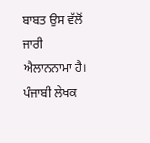ਬਾਬਤ ਉਸ ਵੱਲੋਂ ਜਾਰੀ ਐਲਾਨਨਾਮਾ ਹੈ। ਪੰਜਾਬੀ ਲੇਖਕ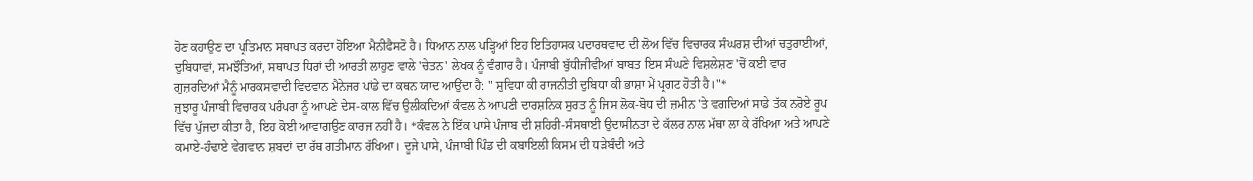ਹੋਣ ਕਹਾਉਣ ਦਾ ਪ੍ਰਤਿਮਾਨ ਸਥਾਪਤ ਕਰਦਾ ਹੋਇਆ ਮੈਨੀਫੈਸਟੋ ਹੈ। ਧਿਆਨ ਨਾਲ ਪੜ੍ਹਿਆਂ ਇਹ ਇਤਿਹਾਸਕ ਪਦਾਰਥਵਾਦ ਦੀ ਲੋਅ ਵਿੱਚ ਵਿਚਾਰਕ ਸੰਘਰਸ਼ ਦੀਆਂ ਚਤੁਰਾਈਆਂ, ਦੁਬਿਧਾਵਾਂ, ਸਮਝੌਤਿਆਂ, ਸਥਾਪਤ ਧਿਰਾਂ ਦੀ ਆਰਤੀ ਲਾਹੁਣ ਵਾਲੇ 'ਚੇਤਨ' ਲੇਖਕ ਨੂੰ ਵੰਗਾਰ ਹੈ। ਪੰਜਾਬੀ ਬੁੱਧੀਜੀਵੀਆਂ ਬਾਬਤ ਇਸ ਸੰਘਣੇ ਵਿਸ਼ਲੇਸ਼ਣ 'ਚੋਂ ਕਈ ਵਾਰ ਗੁਜ਼ਰਦਿਆਂ ਮੈਨੂੰ ਮਾਰਕਸਵਾਦੀ ਵਿਦਵਾਨ ਮੈਨੇਜਰ ਪਾਂਡੇ ਦਾ ਕਥਨ ਯਾਦ ਆਉਂਦਾ ਹੈ: " ਸੁਵਿਧਾ ਕੀ ਰਾਜਨੀਤੀ ਦੁਬਿਧਾ ਕੀ ਭਾਸ਼ਾ ਮੇਂ ਪ੍ਰਗਟ ਹੋਤੀ ਹੈ।"*
ਜੁਝਾਰੂ ਪੰਜਾਬੀ ਵਿਚਾਰਕ ਪਰੰਪਰਾ ਨੂੰ ਆਪਣੇ ਦੇਸ-ਕਾਲ ਵਿੱਚ ਉਲੀਕਦਿਆਂ ਕੰਵਲ ਨੇ ਆਪਣੀ ਦਾਰਸ਼ਨਿਕ ਸੁਰਤ ਨੂੰ ਜਿਸ ਲੋਕ-ਬੋਧ ਦੀ ਜ਼ਮੀਨ 'ਤੇ ਵਗਦਿਆਂ ਸਾਡੇ ਤੱਕ ਨਰੋਏ ਰੂਪ ਵਿੱਚ ਪੁੱਜਦਾ ਕੀਤਾ ਹੈ, ਇਹ ਕੋਈ ਆਵਾਗਉਣ ਕਾਰਜ ਨਹੀਂ ਹੈ। *ਕੰਵਲ ਨੇ ਇੱਕ ਪਾਸੇ ਪੰਜਾਬ ਦੀ ਸ਼ਹਿਰੀ-ਸੰਸਥਾਈ ਉਦਾਸੀਨਤਾ ਦੇ ਕੱਲਰ ਨਾਲ ਮੱਥਾ ਲਾ ਕੇ ਰੱਖਿਆ ਅਤੇ ਆਪਣੇ ਕਮਾਏ-ਹੰਢਾਏ ਵੇਗਵਾਨ ਸ਼ਬਦਾਂ ਦਾ ਰੱਥ ਗਤੀਮਾਨ ਰੱਖਿਆ। ਦੂਜੇ ਪਾਸੇ, ਪੰਜਾਬੀ ਪਿੰਡ ਦੀ ਕਬਾਇਲੀ ਕਿਸਮ ਦੀ ਧੜੇਬੰਦੀ ਅਤੇ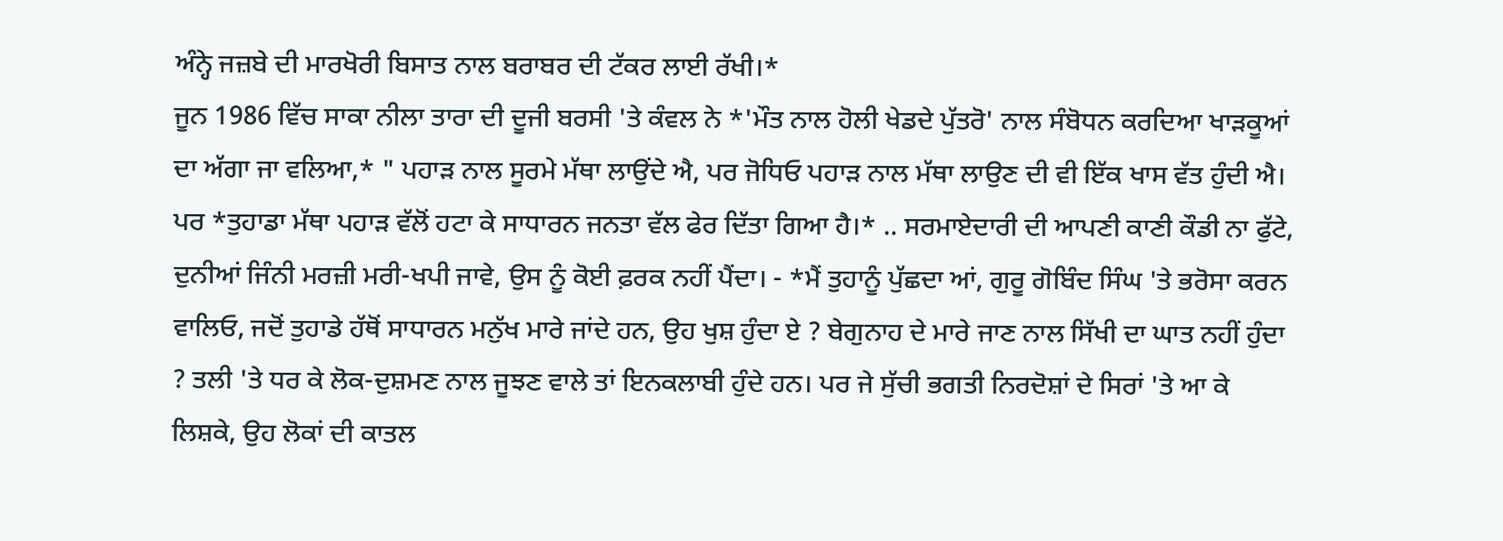ਅੰਨ੍ਹੇ ਜਜ਼ਬੇ ਦੀ ਮਾਰਖੋਰੀ ਬਿਸਾਤ ਨਾਲ ਬਰਾਬਰ ਦੀ ਟੱਕਰ ਲਾਈ ਰੱਖੀ।*
ਜੂਨ 1986 ਵਿੱਚ ਸਾਕਾ ਨੀਲਾ ਤਾਰਾ ਦੀ ਦੂਜੀ ਬਰਸੀ 'ਤੇ ਕੰਵਲ ਨੇ *'ਮੌਤ ਨਾਲ ਹੋਲੀ ਖੇਡਦੇ ਪੁੱਤਰੋ' ਨਾਲ ਸੰਬੋਧਨ ਕਰਦਿਆ ਖਾੜਕੂਆਂ ਦਾ ਅੱਗਾ ਜਾ ਵਲਿਆ,* " ਪਹਾੜ ਨਾਲ ਸੂਰਮੇ ਮੱਥਾ ਲਾਉਂਦੇ ਐ, ਪਰ ਜੋਧਿਓ ਪਹਾੜ ਨਾਲ ਮੱਥਾ ਲਾਉਣ ਦੀ ਵੀ ਇੱਕ ਖਾਸ ਵੱਤ ਹੁੰਦੀ ਐ। ਪਰ *ਤੁਹਾਡਾ ਮੱਥਾ ਪਹਾੜ ਵੱਲੋਂ ਹਟਾ ਕੇ ਸਾਧਾਰਨ ਜਨਤਾ ਵੱਲ ਫੇਰ ਦਿੱਤਾ ਗਿਆ ਹੈ।* .. ਸਰਮਾਏਦਾਰੀ ਦੀ ਆਪਣੀ ਕਾਣੀ ਕੌਡੀ ਨਾ ਫੁੱਟੇ, ਦੁਨੀਆਂ ਜਿੰਨੀ ਮਰਜ਼ੀ ਮਰੀ-ਖਪੀ ਜਾਵੇ, ਉਸ ਨੂੰ ਕੋਈ ਫ਼ਰਕ ਨਹੀਂ ਪੈਂਦਾ। - *ਮੈਂ ਤੁਹਾਨੂੰ ਪੁੱਛਦਾ ਆਂ, ਗੁਰੂ ਗੋਬਿੰਦ ਸਿੰਘ 'ਤੇ ਭਰੋਸਾ ਕਰਨ ਵਾਲਿਓ, ਜਦੋਂ ਤੁਹਾਡੇ ਹੱਥੋਂ ਸਾਧਾਰਨ ਮਨੁੱਖ ਮਾਰੇ ਜਾਂਦੇ ਹਨ, ਉਹ ਖੁਸ਼ ਹੁੰਦਾ ਏ ? ਬੇਗੁਨਾਹ ਦੇ ਮਾਰੇ ਜਾਣ ਨਾਲ ਸਿੱਖੀ ਦਾ ਘਾਤ ਨਹੀਂ ਹੁੰਦਾ ? ਤਲੀ 'ਤੇ ਧਰ ਕੇ ਲੋਕ-ਦੁਸ਼ਮਣ ਨਾਲ ਜੂਝਣ ਵਾਲੇ ਤਾਂ ਇਨਕਲਾਬੀ ਹੁੰਦੇ ਹਨ। ਪਰ ਜੇ ਸੁੱਚੀ ਭਗਤੀ ਨਿਰਦੋਸ਼ਾਂ ਦੇ ਸਿਰਾਂ 'ਤੇ ਆ ਕੇ ਲਿਸ਼ਕੇ, ਉਹ ਲੋਕਾਂ ਦੀ ਕਾਤਲ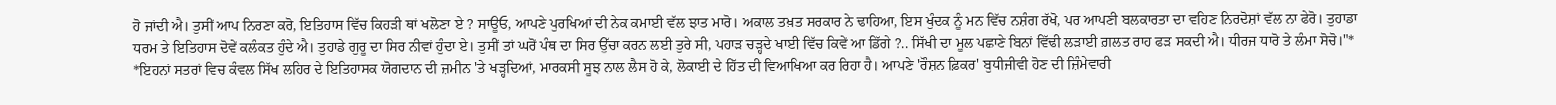ਹੋ ਜਾਂਦੀ ਐ। ਤੁਸੀਂ ਆਪ ਨਿਰਣਾ ਕਰੋ, ਇਤਿਹਾਸ ਵਿੱਚ ਕਿਹੜੀ ਥਾਂ ਖਲੋਣਾ ਏ ? ਸਾਊਓ, ਆਪਣੇ ਪੁਰਖਿਆਂ ਦੀ ਨੇਕ ਕਮਾਈ ਵੱਲ ਝਾਤ ਮਾਰੋ। ਅਕਾਲ ਤਖ਼ਤ ਸਰਕਾਰ ਨੇ ਢਾਹਿਆ, ਇਸ ਖੁੰਦਕ ਨੂੰ ਮਨ ਵਿੱਚ ਨਸ਼ੰਗ ਰੱਖੋ, ਪਰ ਆਪਣੀ ਬਲਕਾਰਤਾ ਦਾ ਵਹਿਣ ਨਿਰਦੋਸ਼ਾਂ ਵੱਲ ਨਾ ਫੇਰੋ। ਤੁਹਾਡਾ ਧਰਮ ਤੇ ਇਤਿਹਾਸ ਦੋਵੇਂ ਕਲੰਕਤ ਹੁੰਦੇ ਐ। ਤੁਹਾਡੇ ਗੁਰੂ ਦਾ ਸਿਰ ਨੀਵਾਂ ਹੁੰਦਾ ਏ। ਤੁਸੀਂ ਤਾਂ ਘਰੋਂ ਪੰਥ ਦਾ ਸਿਰ ਉੱਚਾ ਕਰਨ ਲਈ ਤੁਰੇ ਸੀ, ਪਹਾੜ ਚੜ੍ਹਦੇ ਖਾਈ ਵਿੱਚ ਕਿਵੇਂ ਆ ਡਿੱਗੇ ?.. ਸਿੱਖੀ ਦਾ ਮੂਲ ਪਛਾਣੇ ਬਿਨਾਂ ਵਿੱਢੀ ਲੜਾਈ ਗ਼ਲਤ ਰਾਹ ਫੜ ਸਕਦੀ ਐ। ਧੀਰਜ ਧਾਰੋ ਤੇ ਲੰਮਾ ਸੋਚੋ।"*
*ਇਹਨਾਂ ਸਤਰਾਂ ਵਿਚ ਕੰਵਲ ਸਿੱਖ ਲਹਿਰ ਦੇ ਇਤਿਹਾਸਕ ਯੋਗਦਾਨ ਦੀ ਜ਼ਮੀਨ 'ਤੇ ਖੜ੍ਹਦਿਆਂ, ਮਾਰਕਸੀ ਸੂਝ ਨਾਲ ਲੈਸ ਹੋ ਕੇ, ਲੋਕਾਈ ਦੇ ਹਿੱਤ ਦੀ ਵਿਆਖਿਆ ਕਰ ਰਿਹਾ ਹੈ। ਆਪਣੇ 'ਰੌਸ਼ਨ ਫ਼ਿਕਰ' ਬੁਧੀਜੀਵੀ ਹੋਣ ਦੀ ਜ਼ਿੰਮੇਵਾਰੀ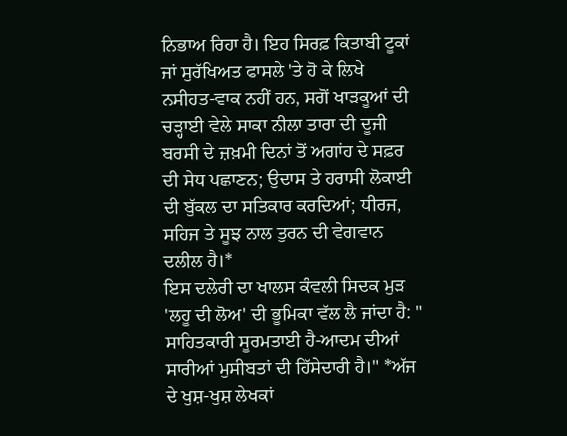ਨਿਭਾਅ ਰਿਹਾ ਹੈ। ਇਹ ਸਿਰਫ਼ ਕਿਤਾਬੀ ਟੂਕਾਂ ਜਾਂ ਸੁਰੱਖਿਅਤ ਫਾਸਲੇ 'ਤੇ ਹੋ ਕੇ ਲਿਖੇ ਨਸੀਹਤ-ਵਾਕ ਨਹੀਂ ਹਨ, ਸਗੋਂ ਖਾੜਕੂਆਂ ਦੀ ਚੜ੍ਹਾਈ ਵੇਲੇ ਸਾਕਾ ਨੀਲਾ ਤਾਰਾ ਦੀ ਦੂਜੀ ਬਰਸੀ ਦੇ ਜ਼ਖ਼ਮੀ ਦਿਨਾਂ ਤੋਂ ਅਗਾਂਹ ਦੇ ਸਫ਼ਰ ਦੀ ਸੇਧ ਪਛਾਣਨ; ਉਦਾਸ ਤੇ ਹਰਾਸੀ ਲੋਕਾਈ ਦੀ ਬੁੱਕਲ ਦਾ ਸਤਿਕਾਰ ਕਰਦਿਆਂ; ਧੀਰਜ, ਸਹਿਜ ਤੇ ਸੂਝ ਨਾਲ ਤੁਰਨ ਦੀ ਵੇਗਵਾਨ ਦਲੀਲ ਹੈ।*
ਇਸ ਦਲੇਰੀ ਦਾ ਖਾਲਸ ਕੰਵਲੀ ਸਿਦਕ ਮੁੜ 'ਲਹੂ ਦੀ ਲੋਅ' ਦੀ ਭੂਮਿਕਾ ਵੱਲ ਲੈ ਜਾਂਦਾ ਹੈ: " ਸਾਹਿਤਕਾਰੀ ਸੂਰਮਤਾਈ ਹੈ-ਆਦਮ ਦੀਆਂ ਸਾਰੀਆਂ ਮੁਸੀਬਤਾਂ ਦੀ ਹਿੱਸੇਦਾਰੀ ਹੈ।" *ਅੱਜ ਦੇ ਖੁਸ਼-ਖੁਸ਼ ਲੇਖਕਾਂ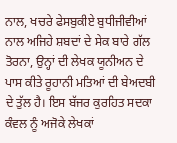ਨਾਲ, ਖਚਰੇ ਫੇਸਬੁਕੀਏ ਬੁਧੀਜੀਵੀਆਂ ਨਾਲ ਅਜਿਹੇ ਸ਼ਬਦਾਂ ਦੇ ਸੇਕ ਬਾਰੇ ਗੱਲ ਤੋਰਨਾ, ਉਨ੍ਹਾਂ ਦੀ ਲੇਖਕ ਯੂਨੀਅਨ ਦੇ ਪਾਸ ਕੀਤੇ ਰੂਹਾਨੀ ਮਤਿਆਂ ਦੀ ਬੇਅਦਬੀ ਦੇ ਤੁੱਲ ਹੈ। ਇਸ ਬੱਜਰ ਕੁਰਹਿਤ ਸਦਕਾ ਕੰਵਲ ਨੂੰ ਅਜੋਕੇ ਲੇਖਕਾਂ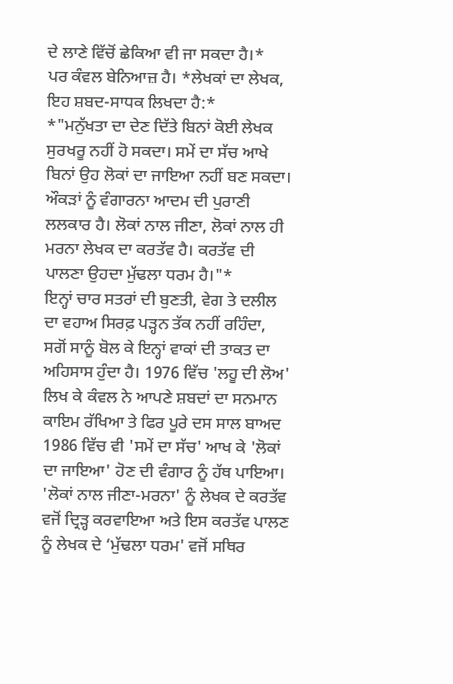ਦੇ ਲਾਣੇ ਵਿੱਚੋਂ ਛੇਕਿਆ ਵੀ ਜਾ ਸਕਦਾ ਹੈ।*
ਪਰ ਕੰਵਲ ਬੇਨਿਆਜ਼ ਹੈ। *ਲੇਖਕਾਂ ਦਾ ਲੇਖਕ, ਇਹ ਸ਼ਬਦ-ਸਾਧਕ ਲਿਖਦਾ ਹੈ:*
*"ਮਨੁੱਖਤਾ ਦਾ ਦੇਣ ਦਿੱਤੇ ਬਿਨਾਂ ਕੋਈ ਲੇਖਕ ਸੁਰਖਰੂ ਨਹੀਂ ਹੋ ਸਕਦਾ। ਸਮੇਂ ਦਾ ਸੱਚ ਆਖੇ ਬਿਨਾਂ ਉਹ ਲੋਕਾਂ ਦਾ ਜਾਇਆ ਨਹੀਂ ਬਣ ਸਕਦਾ। ਔਕੜਾਂ ਨੂੰ ਵੰਗਾਰਨਾ ਆਦਮ ਦੀ ਪੁਰਾਣੀ ਲਲਕਾਰ ਹੈ। ਲੋਕਾਂ ਨਾਲ ਜੀਣਾ, ਲੋਕਾਂ ਨਾਲ ਹੀ ਮਰਨਾ ਲੇਖਕ ਦਾ ਕਰਤੱਵ ਹੈ। ਕਰਤੱਵ ਦੀ ਪਾਲਣਾ ਉਹਦਾ ਮੁੱਢਲਾ ਧਰਮ ਹੈ।"*
ਇਨ੍ਹਾਂ ਚਾਰ ਸਤਰਾਂ ਦੀ ਬੁਣਤੀ, ਵੇਗ ਤੇ ਦਲੀਲ ਦਾ ਵਹਾਅ ਸਿਰਫ਼ ਪੜ੍ਹਨ ਤੱਕ ਨਹੀਂ ਰਹਿੰਦਾ, ਸਗੋਂ ਸਾਨੂੰ ਬੋਲ ਕੇ ਇਨ੍ਹਾਂ ਵਾਕਾਂ ਦੀ ਤਾਕਤ ਦਾ ਅਹਿਸਾਸ ਹੁੰਦਾ ਹੈ। 1976 ਵਿੱਚ 'ਲਹੂ ਦੀ ਲੋਅ' ਲਿਖ ਕੇ ਕੰਵਲ ਨੇ ਆਪਣੇ ਸ਼ਬਦਾਂ ਦਾ ਸਨਮਾਨ ਕਾਇਮ ਰੱਖਿਆ ਤੇ ਫਿਰ ਪੂਰੇ ਦਸ ਸਾਲ ਬਾਅਦ 1986 ਵਿੱਚ ਵੀ 'ਸਮੇਂ ਦਾ ਸੱਚ' ਆਖ ਕੇ 'ਲੋਕਾਂ ਦਾ ਜਾਇਆ' ਹੋਣ ਦੀ ਵੰਗਾਰ ਨੂੰ ਹੱਥ ਪਾਇਆ। 'ਲੋਕਾਂ ਨਾਲ ਜੀਣਾ-ਮਰਨਾ' ਨੂੰ ਲੇਖਕ ਦੇ ਕਰਤੱਵ ਵਜੋਂ ਦ੍ਰਿੜ੍ਹ ਕਰਵਾਇਆ ਅਤੇ ਇਸ ਕਰਤੱਵ ਪਾਲਣ ਨੂੰ ਲੇਖਕ ਦੇ ‘ਮੁੱਢਲਾ ਧਰਮ' ਵਜੋਂ ਸਥਿਰ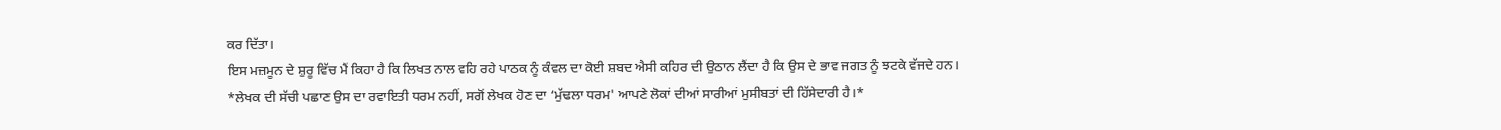ਕਰ ਦਿੱਤਾ।
ਇਸ ਮਜ਼ਮੂਨ ਦੇ ਸ਼ੁਰੂ ਵਿੱਚ ਮੈਂ ਕਿਹਾ ਹੈ ਕਿ ਲਿਖਤ ਨਾਲ ਵਹਿ ਰਹੇ ਪਾਠਕ ਨੂੰ ਕੰਵਲ ਦਾ ਕੋਈ ਸ਼ਬਦ ਐਸੀ ਕਹਿਰ ਦੀ ਉਠਾਨ ਲੈਂਦਾ ਹੈ ਕਿ ਉਸ ਦੇ ਭਾਵ ਜਗਤ ਨੂੰ ਝਟਕੇ ਵੱਜਦੇ ਹਨ।
*ਲੇਖਕ ਦੀ ਸੱਚੀ ਪਛਾਣ ਉਸ ਦਾ ਰਵਾਇਤੀ ਧਰਮ ਨਹੀਂ, ਸਗੋਂ ਲੇਖਕ ਹੋਣ ਦਾ ‘ਮੁੱਢਲਾ ਧਰਮ' ਆਪਣੇ ਲੋਕਾਂ ਦੀਆਂ ਸਾਰੀਆਂ ਮੁਸੀਬਤਾਂ ਦੀ ਹਿੱਸੇਦਾਰੀ ਹੈ।*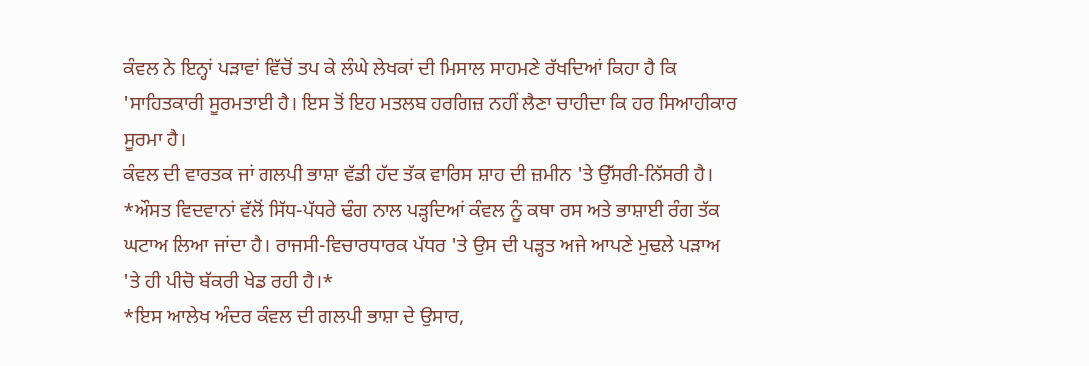ਕੰਵਲ ਨੇ ਇਨ੍ਹਾਂ ਪੜਾਵਾਂ ਵਿੱਚੋਂ ਤਪ ਕੇ ਲੰਘੇ ਲੇਖਕਾਂ ਦੀ ਮਿਸਾਲ ਸਾਹਮਣੇ ਰੱਖਦਿਆਂ ਕਿਹਾ ਹੈ ਕਿ 'ਸਾਹਿਤਕਾਰੀ ਸੂਰਮਤਾਈ ਹੈ। ਇਸ ਤੋਂ ਇਹ ਮਤਲਬ ਹਰਗਿਜ਼ ਨਹੀਂ ਲੈਣਾ ਚਾਹੀਦਾ ਕਿ ਹਰ ਸਿਆਹੀਕਾਰ ਸੂਰਮਾ ਹੈ।
ਕੰਵਲ ਦੀ ਵਾਰਤਕ ਜਾਂ ਗਲਪੀ ਭਾਸ਼ਾ ਵੱਡੀ ਹੱਦ ਤੱਕ ਵਾਰਿਸ ਸ਼ਾਹ ਦੀ ਜ਼ਮੀਨ 'ਤੇ ਉੱਸਰੀ-ਨਿੱਸਰੀ ਹੈ। *ਔਸਤ ਵਿਦਵਾਨਾਂ ਵੱਲੋਂ ਸਿੱਧ-ਪੱਧਰੇ ਢੰਗ ਨਾਲ ਪੜ੍ਹਦਿਆਂ ਕੰਵਲ ਨੂੰ ਕਥਾ ਰਸ ਅਤੇ ਭਾਸ਼ਾਈ ਰੰਗ ਤੱਕ ਘਟਾਅ ਲਿਆ ਜਾਂਦਾ ਹੈ। ਰਾਜਸੀ-ਵਿਚਾਰਧਾਰਕ ਪੱਧਰ 'ਤੇ ਉਸ ਦੀ ਪੜ੍ਹਤ ਅਜੇ ਆਪਣੇ ਮੁਢਲੇ ਪੜਾਅ 'ਤੇ ਹੀ ਪੀਚੋ ਬੱਕਰੀ ਖੇਡ ਰਹੀ ਹੈ।*
*ਇਸ ਆਲੇਖ ਅੰਦਰ ਕੰਵਲ ਦੀ ਗਲਪੀ ਭਾਸ਼ਾ ਦੇ ਉਸਾਰ,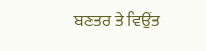ਬਣਤਰ ਤੇ ਵਿਉਂਤ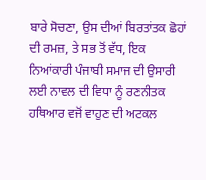ਬਾਰੇ ਸੋਚਣਾ, ਉਸ ਦੀਆਂ ਬਿਰਤਾਂਤਕ ਛੋਹਾਂ ਦੀ ਰਮਜ਼, ਤੇ ਸਭ ਤੋਂ ਵੱਧ, ਇਕ ਨਿਆਂਕਾਰੀ ਪੰਜਾਬੀ ਸਮਾਜ ਦੀ ਉਸਾਰੀ ਲਈ ਨਾਵਲ ਦੀ ਵਿਧਾ ਨੂੰ ਰਣਨੀਤਕ ਹਥਿਆਰ ਵਜੋਂ ਵਾਹੁਣ ਦੀ ਅਟਕਲ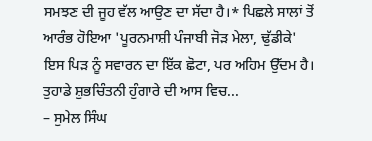ਸਮਝਣ ਦੀ ਜੂਹ ਵੱਲ ਆਉਣ ਦਾ ਸੱਦਾ ਹੈ।* ਪਿਛਲੇ ਸਾਲਾਂ ਤੋਂ ਆਰੰਭ ਹੋਇਆ 'ਪੂਰਨਮਾਸ਼ੀ ਪੰਜਾਬੀ ਜੋੜ ਮੇਲਾ, ਢੁੱਡੀਕੇ' ਇਸ ਪਿੜ ਨੂੰ ਸਵਾਰਨ ਦਾ ਇੱਕ ਛੋਟਾ, ਪਰ ਅਹਿਮ ਉੱਦਮ ਹੈ।
ਤੁਹਾਡੇ ਸ਼ੁਭਚਿੰਤਨੀ ਹੁੰਗਾਰੇ ਦੀ ਆਸ ਵਿਚ...
– ਸੁਮੇਲ ਸਿੰਘ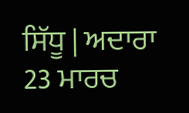ਸਿੱਧੂ | ਅਦਾਰਾ 23 ਮਾਰਚ